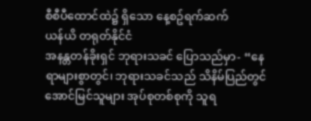စီစီပီထောင်ထဲ၌ ရှိသော နေ့စဥ်ရက်ဆက်
ယန်ယိ တရုတ်နိုင်ငံ
အနန္တတန်ခိုးရှင် ဘုရားသခင် ပြောသည်မှာ- “နေရာများစွာတွင်၊ ဘုရားသခင်သည် သိနိမ်ပြည်တွင် အောင်မြင်သူများ အုပ်စုတစ်စုကို သူရ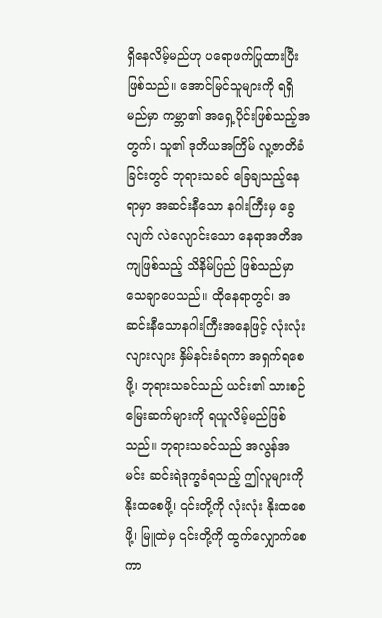ရှိနေလိမ့်မည်ဟု ပရောဖက်ပြုထားပြီးဖြစ်သည်။ အောင်မြင်သူများကို ရရှိမည်မှာ ကမ္ဘာ၏ အရှေ့ပိုင်းဖြစ်သည့်အတွက်၊ သူ၏ ဒုတိယအကြိမ် လူ့ဇာတိခံခြင်းတွင် ဘုရားသခင် ခြေချသည့်နေရာမှာ အဆင်းနီသော နဂါးကြီးမှ ခွေလျက် လဲလျောင်းသော နေရာအတိအကျဖြစ်သည့် သိနိမ်ပြည် ဖြစ်သည်မှာ သေချာပေသည်။ ထိုနေရာတွင်၊ အဆင်းနီသောနဂါးကြီးအနေဖြင့် လုံးလုံးလျားလျား နှိမ်နင်းခံရကာ အရှက်ရစေဖို့၊ ဘုရားသခင်သည် ယင်း၏ သားစဉ်မြေးဆက်များကို ရယူလိမ့်မည်ဖြစ်သည်။ ဘုရားသခင်သည် အလွန်အမင်း ဆင်းရဲဒုက္ခခံရသည့် ဤလူများကို နိုးထစေဖို့၊ ၎င်းတို့ကို လုံးလုံး နိုးထစေဖို့၊ မြူထဲမှ ၎င်းတို့ကို ထွက်လျှောက်စေကာ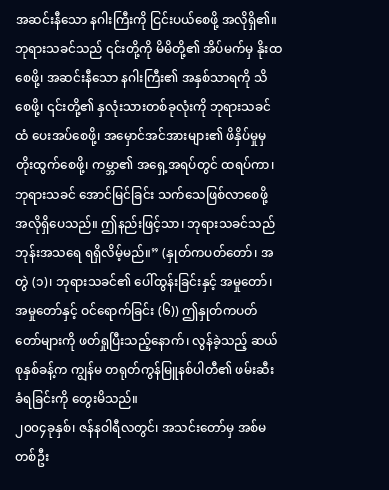အဆင်းနီသော နဂါးကြီးကို ငြင်းပယ်စေဖို့ အလိုရှိ၏။ ဘုရားသခင်သည် ၎င်းတို့ကို မိမိတို့၏ အိပ်မက်မှ နိုးထစေဖို့၊ အဆင်းနီသော နဂါးကြီး၏ အနှစ်သာရကို သိစေဖို့၊ ၎င်းတို့၏ နှလုံးသားတစ်ခုလုံးကို ဘုရားသခင်ထံ ပေးအပ်စေဖို့၊ အမှောင်အင်အားများ၏ ဖိနှိပ်မှုမှ တိုးထွက်စေဖို့၊ ကမ္ဘာ၏ အရှေ့အရပ်တွင် ထရပ်ကာ၊ ဘုရားသခင် အောင်မြင်ခြင်း သက်သေဖြစ်လာစေဖို့ အလိုရှိပေသည်။ ဤနည်းဖြင့်သာ၊ ဘုရားသခင်သည် ဘုန်းအသရေ ရရှိလိမ့်မည်။” (နှုတ်ကပတ်တော်၊ အတွဲ (၁)၊ ဘုရားသခင်၏ ပေါ်ထွန်းခြင်းနှင့် အမှုတော်၊ အမှုတော်နှင့် ဝင်ရောက်ခြင်း (၆)) ဤနှုတ်ကပတ်တော်များကို ဖတ်ရှုပြီးသည့်နောက်၊ လွန်ခဲ့သည့် ဆယ်စုနှစ်ခန့်က ကျွန်မ တရုတ်ကွန်မြူနစ်ပါတီ၏ ဖမ်းဆီးခံရခြင်းကို တွေးမိသည်။
၂၀၀၄ခုနှစ်၊ ဇန်နဝါရီလတွင်၊ အသင်းတော်မှ အစ်မတစ်ဦး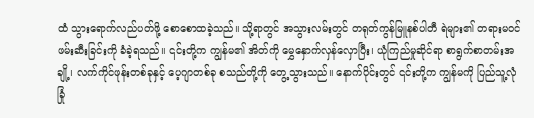ထံ သွားရောက်လည်ပတ်ဖို့ စောစောထခဲ့သည်။ သို့ရာတွင် အသွားလမ်းတွင် တရုတ်ကွန်မြူနစ်ပါတီ ရဲများ၏ တရားမဝင် ဖမ်းဆီးခြင်းကို ခံခဲ့ရသည်။ ၎င်းတို့က ကျွန်မ၏ အိတ်ကို မွှေနှောက်လှန်လှောပြီး၊ ယုံကြည်မှုဆိုင်ရာ စာရွက်စာတမ်းအချို့၊ လက်ကိုင်ဖုန်းတစ်ခုနှင့် ပေ့ဂျာတစ်ခု စသည်တို့ကို တွေ့သွားသည်။ နောက်ပိုင်းတွင် ၎င်းတို့က ကျွန်မကို ပြည်သူ့လုံခြုံ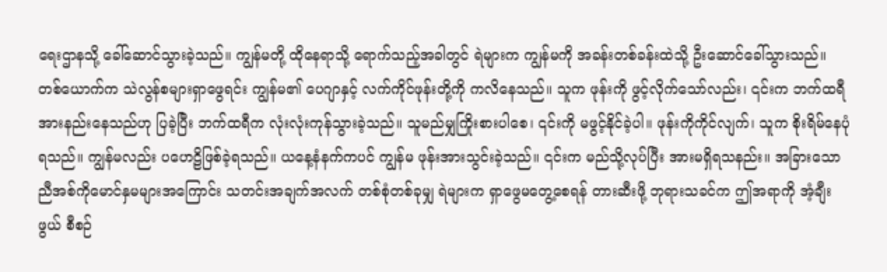ရေးဌာနသို့ ခေါ်ဆောင်သွားခဲ့သည်။ ကျွန်မတို့ ထိုနေရာသို့ ရောက်သည့်အခါတွင် ရဲများက ကျွန်မကို အခန်းတစ်ခန်းထဲသို့ ဦးဆောင်ခေါ်သွားသည်။ တစ်ယောက်က သဲလွန်စများရှာဖွေရင်း ကျွန်မ၏ ပေဂျာနှင့် လက်ကိုင်ဖုန်းတို့ကို ကလိနေသည်။ သူက ဖုန်းကို ဖွင့်လိုက်သော်လည်း၊ ၎င်းက ဘက်ထရီအားနည်းနေသည်ဟု ပြခဲ့ပြီး ဘက်ထရီက လုံးလုံးကုန်သွားခဲ့သည်။ သူမည်မျှကြိုးစားပါစေ၊ ၎င်းကို မဖွင့်နိုင်ခဲ့ပါ။ ဖုန်းကိုကိုင်လျက်၊ သူက စိုးရိမ်နေပုံရသည်။ ကျွန်မလည်း ပဟေဠိဖြစ်ခဲ့ရသည်။ ယနေ့နံနက်ကပင် ကျွန်မ ဖုန်းအားသွင်းခဲ့သည်။ ၎င်းက မည်သို့လုပ်ပြီး အားမရှိရသနည်း။ အခြားသော ညီအစ်ကိုမောင်နှမများအကြောင်း သတင်းအချက်အလက် တစ်စုံတစ်ခုမျှ ရဲများက ရှာဖွေမတွေ့စေရန် တားဆီးဖို့ ဘုရားသခင်က ဤအရာကို အံ့ချီးဖွယ် စီစဉ်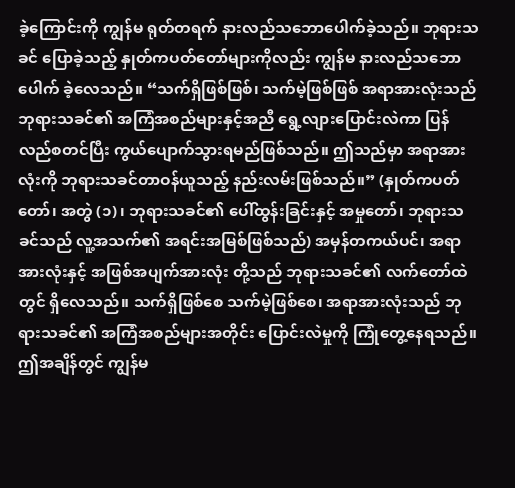ခဲ့ကြောင်းကို ကျွန်မ ရုတ်တရက် နားလည်သဘောပေါက်ခဲ့သည်။ ဘုရားသခင် ပြောခဲ့သည့် နှုတ်ကပတ်တော်များကိုလည်း ကျွန်မ နားလည်သဘောပေါက် ခဲ့လေသည်။ “သက်ရှိဖြစ်ဖြစ်၊ သက်မဲ့ဖြစ်ဖြစ် အရာအားလုံးသည် ဘုရားသခင်၏ အကြံအစည်များနှင့်အညီ ရွေ့လျားပြောင်းလဲကာ ပြန်လည်စတင်ပြီး ကွယ်ပျောက်သွားရမည်ဖြစ်သည်။ ဤသည်မှာ အရာအားလုံးကို ဘုရားသခင်တာဝန်ယူသည့် နည်းလမ်းဖြစ်သည်။” (နှုတ်ကပတ်တော်၊ အတွဲ (၁)၊ ဘုရားသခင်၏ ပေါ်ထွန်းခြင်းနှင့် အမှုတော်၊ ဘုရားသခင်သည် လူ့အသက်၏ အရင်းအမြစ်ဖြစ်သည်) အမှန်တကယ်ပင်၊ အရာအားလုံးနှင့် အဖြစ်အပျက်အားလုံး တို့သည် ဘုရားသခင်၏ လက်တော်ထဲတွင် ရှိလေသည်။ သက်ရှိဖြစ်စေ သက်မဲ့ဖြစ်စေ၊ အရာအားလုံးသည် ဘုရားသခင်၏ အကြံအစည်များအတိုင်း ပြောင်းလဲမှုကို ကြုံတွေ့နေရသည်။ ဤအချိန်တွင် ကျွန်မ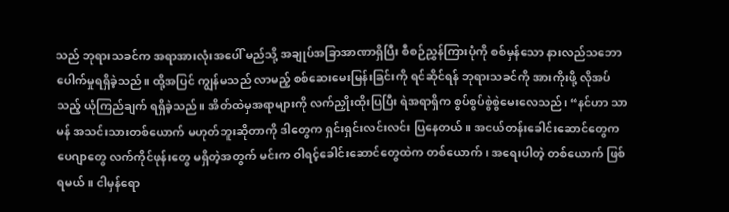သည် ဘုရားသခင်က အရာအားလုံးအပေါ် မည်သို့ အချုပ်အခြာအာဏာရှိပြီး စီစဉ်ညွှန်ကြားပုံကို စစ်မှန်သော နားလည်သဘောပေါက်မှုရရှိခဲ့သည်။ ထို့အပြင် ကျွန်မသည် လာမည့် စစ်ဆေးမေးမြန်းခြင်းကို ရင်ဆိုင်ရန် ဘုရားသခင်ကို အားကိုးဖို့ လိုအပ်သည့် ယုံကြည်ချက် ရရှိခဲ့သည်။ အိတ်ထဲမှအရာများကို လက်ညှိုးထိုးပြပြီး ရဲအရာရှိက စွပ်စွပ်စွဲစွဲမေးလေသည်၊ “နင်ဟာ သာမန် အသင်းသားတစ်ယောက် မဟုတ်ဘူးဆိုတာကို ဒါတွေက ရှင်းရှင်းလင်းလင်း ပြနေတယ်။ အငယ်တန်းခေါင်းဆောင်တွေက ပေဂျာတွေ လက်ကိုင်ဖုန်းတွေ မရှိတဲ့အတွက် မင်းက ဝါရင့်ခေါင်းဆောင်တွေထဲက တစ်ယောက်၊ အရေးပါတဲ့ တစ်ယောက် ဖြစ်ရမယ်။ ငါမှန်ရော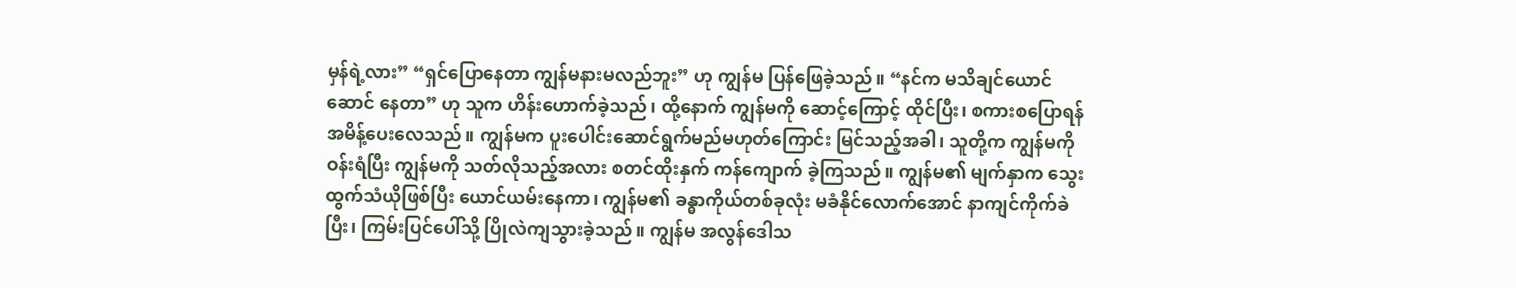မှန်ရဲ့လား” “ရှင်ပြောနေတာ ကျွန်မနားမလည်ဘူး” ဟု ကျွန်မ ပြန်ဖြေခဲ့သည်။ “နင်က မသိချင်ယောင်ဆောင် နေတာ” ဟု သူက ဟိန်းဟောက်ခဲ့သည်၊ ထို့နောက် ကျွန်မကို ဆောင့်ကြောင့် ထိုင်ပြီး၊ စကားစပြောရန် အမိန့်ပေးလေသည်။ ကျွန်မက ပူးပေါင်းဆောင်ရွက်မည်မဟုတ်ကြောင်း မြင်သည့်အခါ၊ သူတို့က ကျွန်မကို ဝန်းရံပြီး ကျွန်မကို သတ်လိုသည့်အလား စတင်ထိုးနှက် ကန်ကျောက် ခဲ့ကြသည်။ ကျွန်မ၏ မျက်နှာက သွေးထွက်သံယိုဖြစ်ပြီး ယောင်ယမ်းနေကာ၊ ကျွန်မ၏ ခန္ဓာကိုယ်တစ်ခုလုံး မခံနိုင်လောက်အောင် နာကျင်ကိုက်ခဲပြီး၊ ကြမ်းပြင်ပေါ်သို့ ပြိုလဲကျသွားခဲ့သည်။ ကျွန်မ အလွန်ဒေါသ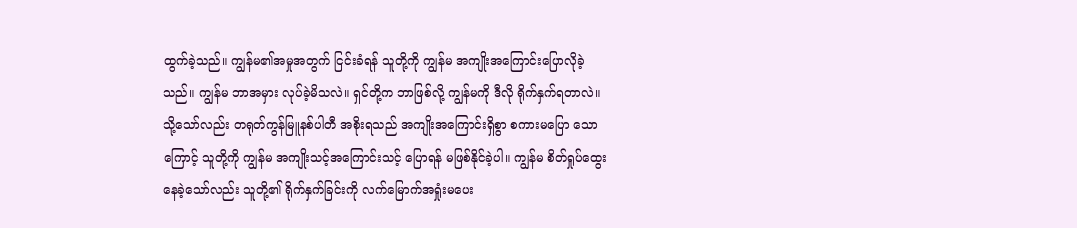ထွက်ခဲ့သည်။ ကျွန်မ၏အမှုအတွက် ငြင်းခံရန် သူတို့ကို ကျွန်မ အကျိုးအကြောင်းပြောလိုခဲ့သည်။ ကျွန်မ ဘာအမှား လုပ်ခဲ့မိသလဲ။ ရှင်တို့က ဘာဖြစ်လို့ ကျွန်မကို ဒီလို ရိုက်နှက်ရတာလဲ။ သို့သော်လည်း တရုတ်ကွန်မြူနစ်ပါတီ အစိုးရသည် အကျိုးအကြောင်းရှိစွာ စကားမပြော သောကြောင့် သူတို့ကို ကျွန်မ အကျိုးသင့်အကြောင်းသင့် ပြောရန် မဖြစ်နိုင်ခဲ့ပါ။ ကျွန်မ စိတ်ရှုပ်ထွေးနေခဲ့သော်လည်း သူတို့၏ ရိုက်နှက်ခြင်းကို လက်မြောက်အရှုံးမပေး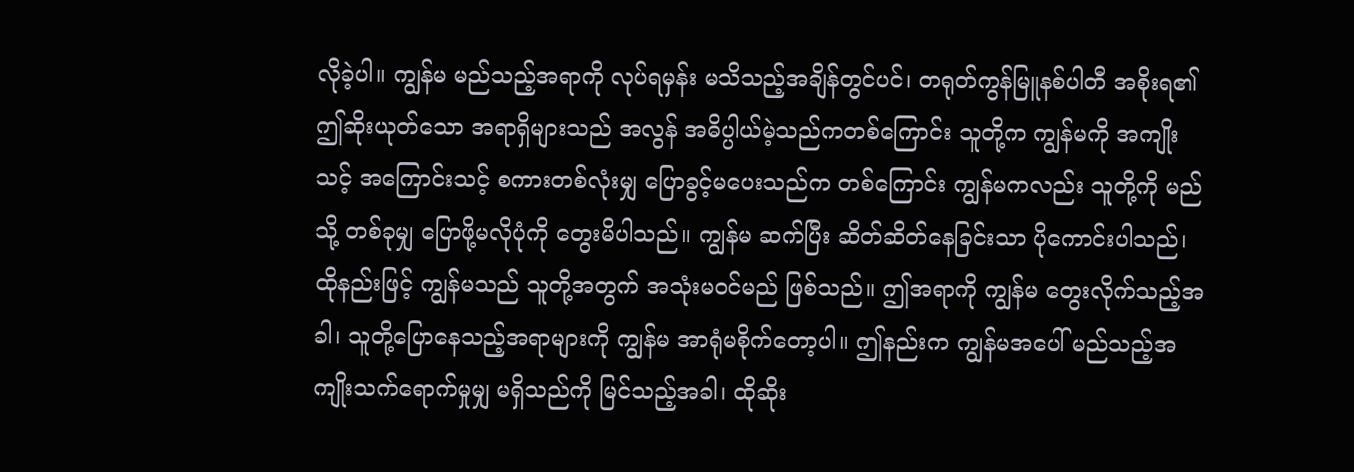လိုခဲ့ပါ။ ကျွန်မ မည်သည့်အရာကို လုပ်ရမှန်း မသိသည့်အချိန်တွင်ပင်၊ တရုတ်ကွန်မြူနစ်ပါတီ အစိုးရ၏ ဤဆိုးယုတ်သော အရာရှိများသည် အလွန် အဓိပ္ပါယ်မဲ့သည်ကတစ်ကြောင်း သူတို့က ကျွန်မကို အကျိုးသင့် အကြောင်းသင့် စကားတစ်လုံးမျှ ပြောခွင့်မပေးသည်က တစ်ကြောင်း ကျွန်မကလည်း သူတို့ကို မည်သို့ တစ်ခုမျှ ပြောဖို့မလိုပုံကို တွေးမိပါသည်။ ကျွန်မ ဆက်ပြီး ဆိတ်ဆိတ်နေခြင်းသာ ပိုကောင်းပါသည်၊ ထိုနည်းဖြင့် ကျွန်မသည် သူတို့အတွက် အသုံးမဝင်မည် ဖြစ်သည်။ ဤအရာကို ကျွန်မ တွေးလိုက်သည့်အခါ၊ သူတို့ပြောနေသည့်အရာများကို ကျွန်မ အာရုံမစိုက်တော့ပါ။ ဤနည်းက ကျွန်မအပေါ် မည်သည့်အကျိုးသက်ရောက်မှုမျှ မရှိသည်ကို မြင်သည့်အခါ၊ ထိုဆိုး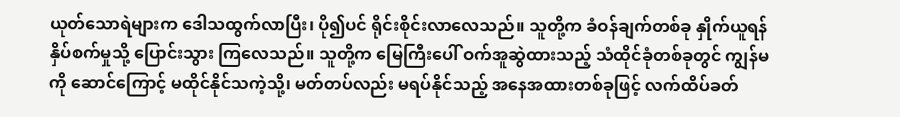ယုတ်သောရဲများက ဒေါသထွက်လာပြီး၊ ပို၍ပင် ရိုင်းစိုင်းလာလေသည်။ သူတို့က ခံဝန်ချက်တစ်ခု နှိုက်ယူရန် နှိပ်စက်မှုသို့ ပြောင်းသွား ကြလေသည်။ သူတို့က မြေကြီးပေါ် ဝက်အူဆွဲထားသည့် သံထိုင်ခုံတစ်ခုတွင် ကျွန်မကို ဆောင်ကြောင့် မထိုင်နိုင်သကဲ့သို့၊ မတ်တပ်လည်း မရပ်နိုင်သည့် အနေအထားတစ်ခုဖြင့် လက်ထိပ်ခတ်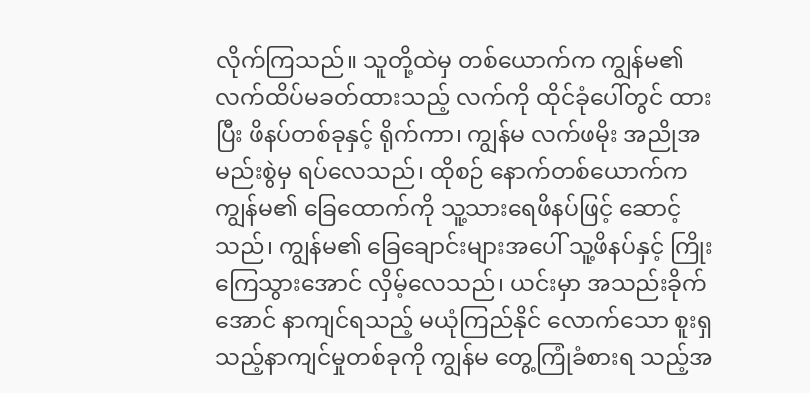လိုက်ကြသည်။ သူတို့ထဲမှ တစ်ယောက်က ကျွန်မ၏ လက်ထိပ်မခတ်ထားသည့် လက်ကို ထိုင်ခုံပေါ်တွင် ထားပြီး ဖိနပ်တစ်ခုနှင့် ရိုက်ကာ၊ ကျွန်မ လက်ဖမိုး အညိုအမည်းစွဲမှ ရပ်လေသည်၊ ထိုစဉ် နောက်တစ်ယောက်က ကျွန်မ၏ ခြေထောက်ကို သူ့သားရေဖိနပ်ဖြင့် ဆောင့်သည်၊ ကျွန်မ၏ ခြေချောင်းများအပေါ် သူ့ဖိနပ်နှင့် ကြိုးကြေသွားအောင် လှိမ့်လေသည်၊ ယင်းမှာ အသည်းခိုက်အောင် နာကျင်ရသည့် မယုံကြည်နိုင် လောက်သော စူးရှသည့်နာကျင်မှုတစ်ခုကို ကျွန်မ တွေ့ကြုံခံစားရ သည့်အ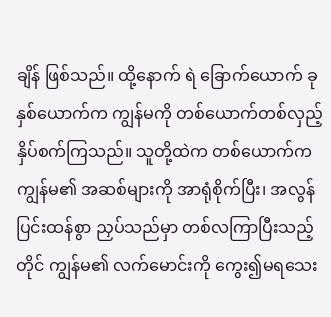ချိန် ဖြစ်သည်။ ထို့နောက် ရဲ ခြောက်ယောက် ခုနှစ်ယောက်က ကျွန်မကို တစ်ယောက်တစ်လှည့် နှိပ်စက်ကြသည်။ သူတို့ထဲက တစ်ယောက်က ကျွန်မ၏ အဆစ်များကို အာရုံစိုက်ပြီး၊ အလွန်ပြင်းထန်စွာ ညှပ်သည်မှာ တစ်လကြာပြီးသည့်တိုင် ကျွန်မ၏ လက်မောင်းကို ကွေး၍မရသေး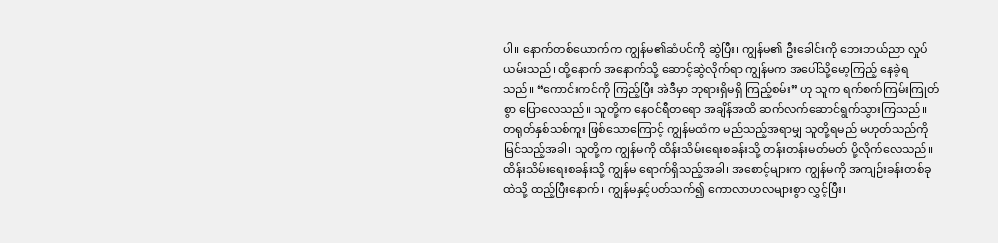ပါ။ နောက်တစ်ယောက်က ကျွန်မ၏ဆံပင်ကို ဆွဲပြီး၊ ကျွန်မ၏ ဦးခေါင်းကို ဘေးဘယ်ညာ လှုပ်ယမ်းသည်၊ ထို့နောက် အနောက်သို့ ဆောင့်ဆွဲလိုက်ရာ ကျွန်မက အပေါ်သို့မော့ကြည့် နေခဲ့ရသည်။ “ကောင်းကင်ကို ကြည့်ပြီး အဲဒီမှာ ဘုရားရှိမရှိ ကြည့်စမ်း” ဟု သူက ရက်စက်ကြမ်းကြုတ်စွာ ပြောလေသည်။ သူတို့က နေဝင်ရီတရော အချိန်အထိ ဆက်လက်ဆောင်ရွက်သွားကြသည်။ တရုတ်နှစ်သစ်ကူး ဖြစ်သောကြောင့် ကျွန်မထံက မည်သည့်အရာမျှ သူတို့ရမည် မဟုတ်သည်ကို မြင်သည့်အခါ၊ သူတို့က ကျွန်မကို ထိန်းသိမ်းရေးစခန်းသို့ တန်းတန်းမတ်မတ် ပို့လိုက်လေသည်။
ထိန်းသိမ်းရေးစခန်းသို့ ကျွန်မ ရောက်ရှိသည့်အခါ၊ အစောင့်များက ကျွန်မကို အကျဉ်းခန်းတစ်ခုထဲသို့ ထည့်ပြီးနောက်၊ ကျွန်မနှင့်ပတ်သက်၍ ကောလာဟလများစွာ လွှင့်ပြီး၊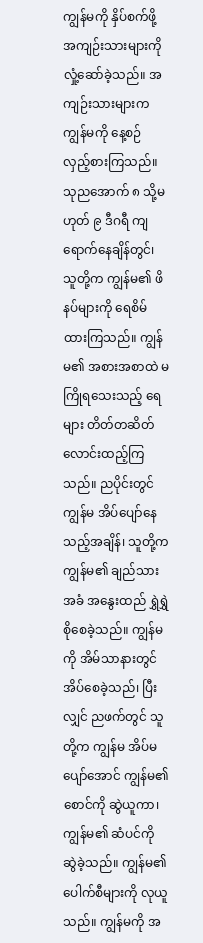ကျွန်မကို နှိပ်စက်ဖို့ အကျဉ်းသားများကို လှုံ့ဆော်ခဲ့သည်။ အကျဉ်းသားများက ကျွန်မကို နေ့စဉ် လှည့်စားကြသည်။ သုညအောက် ၈ သို့မဟုတ် ၉ ဒီဂရီ ကျရောက်နေချိန်တွင်၊ သူတို့က ကျွန်မ၏ ဖိနပ်များကို ရေစိမ်ထားကြသည်။ ကျွန်မ၏ အစားအစာထဲ မကြိုရသေးသည့် ရေများ တိတ်တဆိတ် လောင်းထည့်ကြသည်။ ညပိုင်းတွင် ကျွန်မ အိပ်ပျော်နေသည့်အချိန်၊ သူတို့က ကျွန်မ၏ ချည်သားအခံ အနွေးထည် ရွှဲရွှဲစိုစေခဲ့သည်။ ကျွန်မကို အိမ်သာနားတွင် အိပ်စေခဲ့သည်၊ ပြီးလျှင် ညဖက်တွင် သူတို့က ကျွန်မ အိပ်မပျော်အောင် ကျွန်မ၏စောင်ကို ဆွဲယူကာ၊ ကျွန်မ၏ ဆံပင်ကို ဆွဲခဲ့သည်။ ကျွန်မ၏ ပေါက်စီများကို လုယူသည်။ ကျွန်မကို အ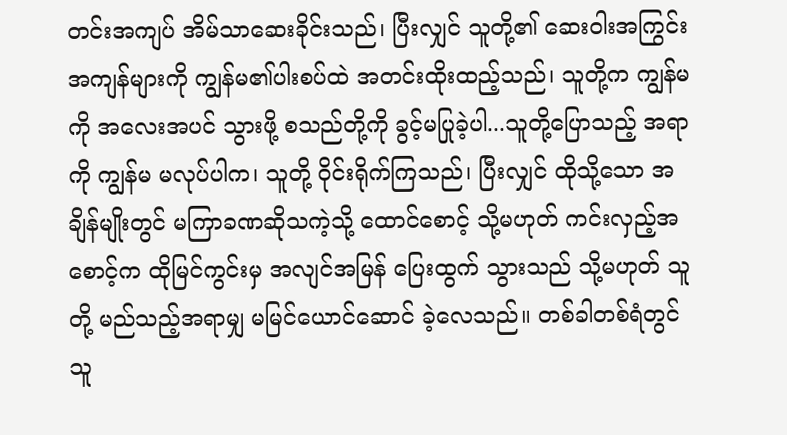တင်းအကျပ် အိမ်သာဆေးခိုင်းသည်၊ ပြီးလျှင် သူတို့၏ ဆေးဝါးအကြွင်းအကျန်များကို ကျွန်မ၏ပါးစပ်ထဲ အတင်းထိုးထည့်သည်၊ သူတို့က ကျွန်မကို အလေးအပင် သွားဖို့ စသည်တို့ကို ခွင့်မပြုခဲ့ပါ...သူတို့ပြောသည့် အရာကို ကျွန်မ မလုပ်ပါက၊ သူတို့ ဝိုင်းရိုက်ကြသည်၊ ပြီးလျှင် ထိုသို့သော အချိန်မျိုးတွင် မကြာခဏဆိုသကဲ့သို့ ထောင်စောင့် သို့မဟုတ် ကင်းလှည့်အစောင့်က ထိုမြင်ကွင်းမှ အလျင်အမြန် ပြေးထွက် သွားသည် သို့မဟုတ် သူတို့ မည်သည့်အရာမျှ မမြင်ယောင်ဆောင် ခဲ့လေသည်။ တစ်ခါတစ်ရံတွင် သူ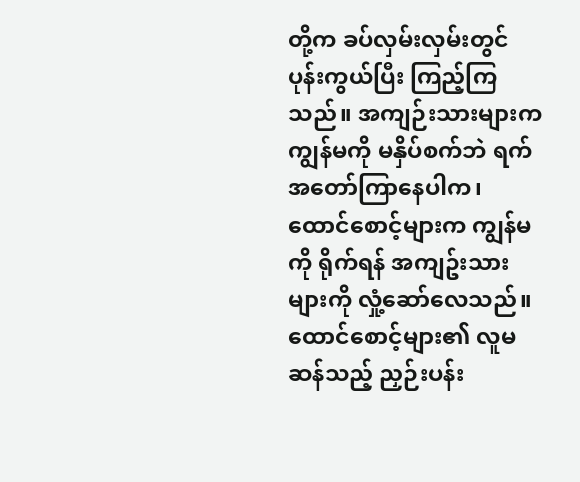တို့က ခပ်လှမ်းလှမ်းတွင် ပုန်းကွယ်ပြီး ကြည့်ကြသည်။ အကျဉ်းသားများက ကျွန်မကို မနှိပ်စက်ဘဲ ရက်အတော်ကြာနေပါက၊ ထောင်စောင့်များက ကျွန်မကို ရိုက်ရန် အကျဥ်းသားများကို လှုံ့ဆော်လေသည်။ ထောင်စောင့်များ၏ လူမဆန်သည့် ညှဉ်းပန်း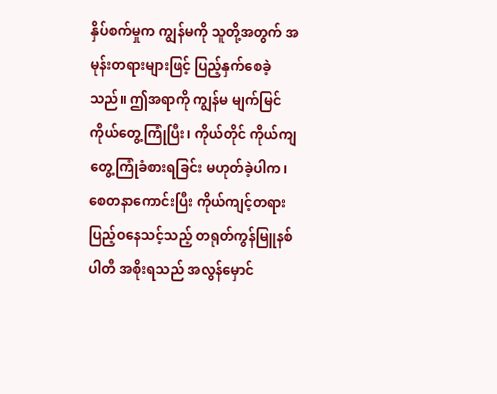နှိပ်စက်မှုက ကျွန်မကို သူတို့အတွက် အမုန်းတရားများဖြင့် ပြည့်နှက်စေခဲ့သည်။ ဤအရာကို ကျွန်မ မျက်မြင်ကိုယ်တွေ့ကြုံပြီး၊ ကိုယ်တိုင် ကိုယ်ကျ တွေ့ကြုံခံစားရခြင်း မဟုတ်ခဲ့ပါက၊ စေတနာကောင်းပြီး ကိုယ်ကျင့်တရား ပြည့်ဝနေသင့်သည့် တရုတ်ကွန်မြူနစ်ပါတီ အစိုးရသည် အလွန်မှောင်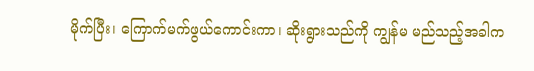မိုက်ပြီး၊ ကြောက်မက်ဖွယ်ကောင်းကာ၊ ဆိုးရွားသည်ကို ကျွန်မ မည်သည့်အခါက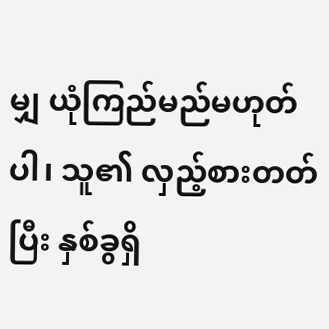မျှ ယုံကြည်မည်မဟုတ်ပါ၊ သူ၏ လှည့်စားတတ်ပြီး နှစ်ခွရှိ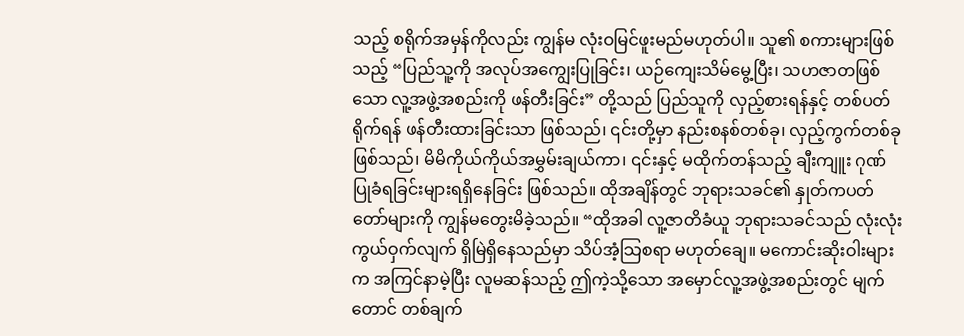သည့် စရိုက်အမှန်ကိုလည်း ကျွန်မ လုံးဝမြင်ဖူးမည်မဟုတ်ပါ။ သူ၏ စကားများဖြစ်သည့် “ပြည်သူ့ကို အလုပ်အကျွေးပြုခြင်း၊ ယဉ်ကျေးသိမ်မွေ့ပြီး၊ သဟဇာတဖြစ်သော လူ့အဖွဲ့အစည်းကို ဖန်တီးခြင်း” တို့သည် ပြည်သူကို လှည့်စားရန်နှင့် တစ်ပတ်ရိုက်ရန် ဖန်တီးထားခြင်းသာ ဖြစ်သည်၊ ၎င်းတို့မှာ နည်းစနစ်တစ်ခု၊ လှည့်ကွက်တစ်ခု ဖြစ်သည်၊ မိမိကိုယ်ကိုယ်အမွှမ်းချယ်ကာ၊ ၎င်းနှင့် မထိုက်တန်သည့် ချီးကျူး ဂုဏ်ပြုခံရခြင်းများရရှိနေခြင်း ဖြစ်သည်။ ထိုအချိန်တွင် ဘုရားသခင်၏ နှုတ်ကပတ်တော်များကို ကျွန်မတွေးမိခဲ့သည်။ “ထိုအခါ လူ့ဇာတိခံယူ ဘုရားသခင်သည် လုံးလုံး ကွယ်ဝှက်လျက် ရှိမြဲရှိနေသည်မှာ သိပ်အံ့သြစရာ မဟုတ်ချေ။ မကောင်းဆိုးဝါးများက အကြင်နာမဲ့ပြီး လူမဆန်သည့် ဤကဲ့သို့သော အမှောင်လူ့အဖွဲ့အစည်းတွင် မျက်တောင် တစ်ချက်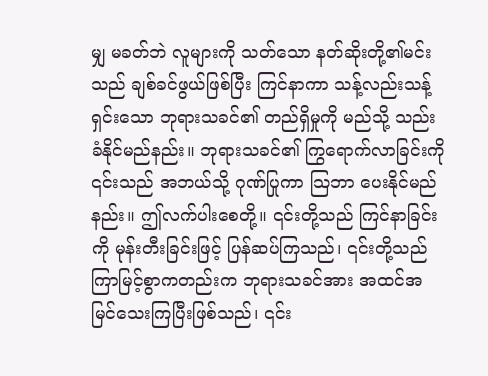မျှ မခတ်ဘဲ လူများကို သတ်သော နတ်ဆိုးတို့၏မင်းသည် ချစ်ခင်ဖွယ်ဖြစ်ပြီး ကြင်နာကာ သန့်လည်းသန့်ရှင်းသော ဘုရားသခင်၏ တည်ရှိမှုကို မည်သို့ သည်းခံနိုင်မည်နည်း။ ဘုရားသခင်၏ ကြွရောက်လာခြင်းကို ၎င်းသည် အဘယ်သို့ ဂုဏ်ပြုကာ သြဘာ ပေးနိုင်မည်နည်း။ ဤလက်ပါးစေတို့။ ၎င်းတို့သည် ကြင်နာခြင်းကို မုန်းတီးခြင်းဖြင့် ပြန်ဆပ်ကြသည်၊ ၎င်းတို့သည် ကြာမြင့်စွာကတည်းက ဘုရားသခင်အား အထင်အမြင်သေးကြပြီးဖြစ်သည်၊ ၎င်း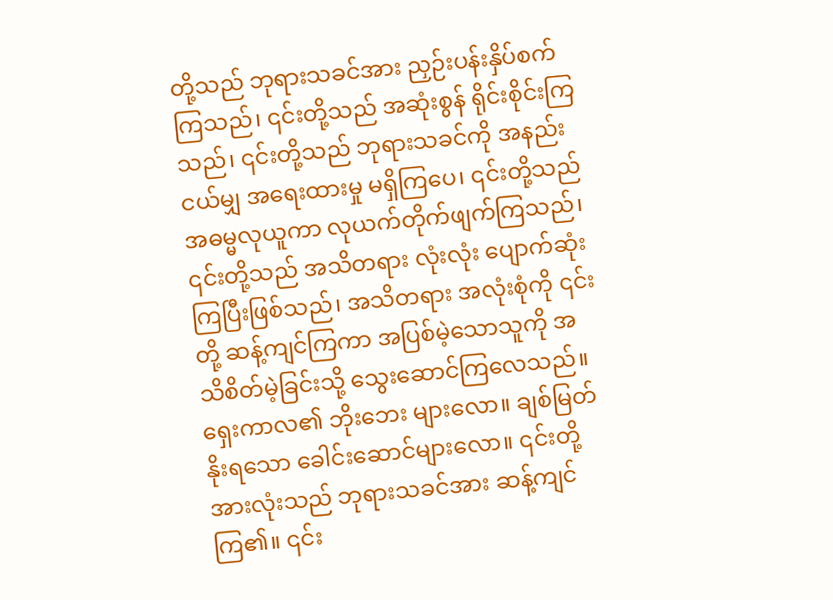တို့သည် ဘုရားသခင်အား ညှဉ်းပန်းနှိပ်စက်ကြသည်၊ ၎င်းတို့သည် အဆုံးစွန် ရိုင်းစိုင်းကြသည်၊ ၎င်းတို့သည် ဘုရားသခင်ကို အနည်းငယ်မျှ အရေးထားမှု မရှိကြပေ၊ ၎င်းတို့သည် အဓမ္မလုယူကာ လုယက်တိုက်ဖျက်ကြသည်၊ ၎င်းတို့သည် အသိတရား လုံးလုံး ပျောက်ဆုံးကြပြီးဖြစ်သည်၊ အသိတရား အလုံးစုံကို ၎င်းတို့ ဆန့်ကျင်ကြကာ အပြစ်မဲ့သောသူကို အသိစိတ်မဲ့ခြင်းသို့ သွေးဆောင်ကြလေသည်။ ရှေးကာလ၏ ဘိုးဘေး များလော။ ချစ်မြတ်နိုးရသော ခေါင်းဆောင်များလော။ ၎င်းတို့ အားလုံးသည် ဘုရားသခင်အား ဆန့်ကျင်ကြ၏။ ၎င်း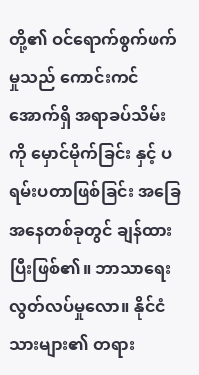တို့၏ ဝင်ရောက်စွက်ဖက်မှုသည် ကောင်းကင်အောက်ရှိ အရာခပ်သိမ်းကို မှောင်မိုက်ခြင်း နှင့် ပရမ်းပတာဖြစ်ခြင်း အခြေအနေတစ်ခုတွင် ချန်ထားပြီးဖြစ်၏။ ဘာသာရေး လွတ်လပ်မှုလော။ နိုင်ငံသားများ၏ တရား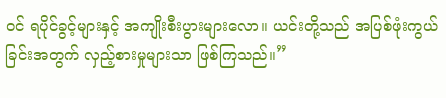ဝင် ရပိုင်ခွင့်များနှင့် အကျိုးစီးပွားများလော။ ယင်းတို့သည် အပြစ်ဖုံးကွယ်ခြင်းအတွက် လှည့်စားမှုများသာ ဖြစ်ကြသည်။”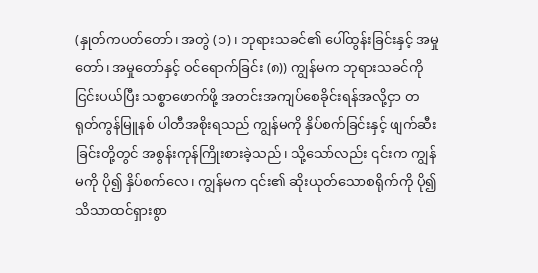(နှုတ်ကပတ်တော်၊ အတွဲ (၁)၊ ဘုရားသခင်၏ ပေါ်ထွန်းခြင်းနှင့် အမှုတော်၊ အမှုတော်နှင့် ဝင်ရောက်ခြင်း (၈)) ကျွန်မက ဘုရားသခင်ကို ငြင်းပယ်ပြီး သစ္စာဖောက်ဖို့ အတင်းအကျပ်စေခိုင်းရန်အလို့ငှာ တရုတ်ကွန်မြူနစ် ပါတီအစိုးရသည် ကျွန်မကို နှိပ်စက်ခြင်းနှင့် ဖျက်ဆီးခြင်းတို့တွင် အစွန်းကုန်ကြိုးစားခဲ့သည်၊ သို့သော်လည်း ၎င်းက ကျွန်မကို ပို၍ နှိပ်စက်လေ၊ ကျွန်မက ၎င်း၏ ဆိုးယုတ်သောစရိုက်ကို ပို၍သိသာထင်ရှားစွာ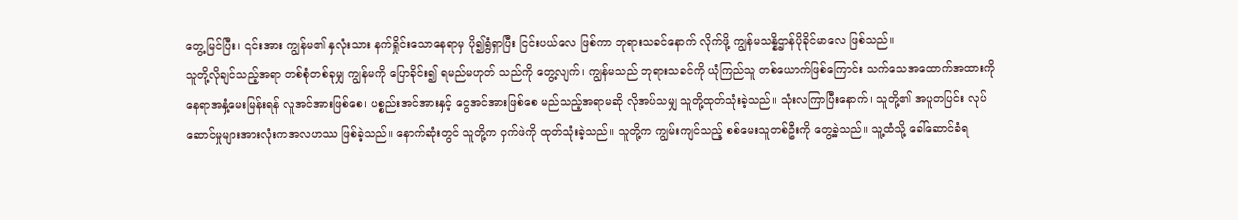တွေ့မြင်ပြီး၊ ၎င်းအား ကျွန်မ၏ နှလုံးသား နက်ရှိုင်းသောနေရာမှ ပို၍ရွံရှာပြီး ငြင်းပယ်လေ ဖြစ်ကာ ဘုရားသခင်နောက် လိုက်ဖို့ ကျွန်မသန္နိဌာန်ပိုခိုင်မာလေ ဖြစ်သည်။
သူတို့လိုချင်သည့်အရာ တစ်စုံတစ်ခုမျှ ကျွန်မကို ပြောခိုင်း၍ ရမည်မဟုတ် သည်ကို တွေ့လျက်၊ ကျွန်မသည် ဘုရားသခင်ကို ယုံကြည်သူ တစ်ယောက်ဖြစ်ကြောင်း သက်သေအထောက်အထားကို နေရာအနှံ့မေးမြန်းရန် လူအင်အားဖြစ်စေ၊ ပစ္စည်းအင်အားနှင့် ငွေအင်အားဖြစ်စေ မည်သည့်အရာမဆို လိုအပ်သမျှ သူတို့ထုတ်သုံးခဲ့သည်။ သုံးလကြာပြီးနောက်၊ သူတို့၏ အပူတပြင်း လုပ်ဆောင်မှုများအားလုံးကအလဟဿ ဖြစ်ခဲ့သည်။ နောက်ဆုံးတွင် သူတို့က ဝှက်ဖဲကို ထုတ်သုံးခဲ့သည်။ သူတို့က ကျွမ်းကျင်သည့် စစ်မေးသူတစ်ဦးကို တွေ့ခဲ့သည်။ သူ့ထံသို့ ခေါ်ဆောင်ခံရ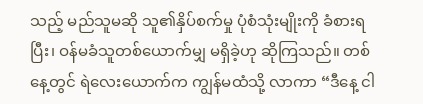သည့် မည်သူမဆို သူ၏နှိပ်စက်မှု ပုံစံသုံးမျိုးကို ခံစားရပြီး၊ ဝန်မခံသူတစ်ယောက်မျှ မရှိခဲ့ဟု ဆိုကြသည်။ တစ်နေ့တွင် ရဲလေးယောက်က ကျွန်မထံသို့ လာကာ “ဒီနေ့ ငါ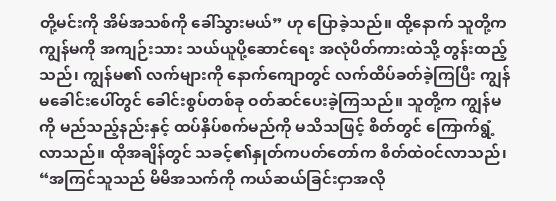တို့မင်းကို အိမ်အသစ်ကို ခေါ်သွားမယ်” ဟု ပြောခဲ့သည်။ ထို့နောက် သူတို့က ကျွန်မကို အကျဉ်းသား သယ်ယူပို့ဆောင်ရေး အလုံပိတ်ကားထဲသို့ တွန်းထည့်သည်၊ ကျွန်မ၏ လက်များကို နောက်ကျောတွင် လက်ထိပ်ခတ်ခဲ့ကြပြီး ကျွန်မခေါင်းပေါ်တွင် ခေါင်းစွပ်တစ်ခု ဝတ်ဆင်ပေးခဲ့ကြသည်။ သူတို့က ကျွန်မကို မည်သည့်နည်းနှင့် ထပ်နှိပ်စက်မည်ကို မသိသဖြင့် စိတ်တွင် ကြောက်ရွံ့လာသည်။ ထိုအချိန်တွင် သခင့်၏နှုတ်ကပတ်တော်က စိတ်ထဲဝင်လာသည်၊ “အကြင်သူသည် မိမိအသက်ကို ကယ်ဆယ်ခြင်းငှာအလို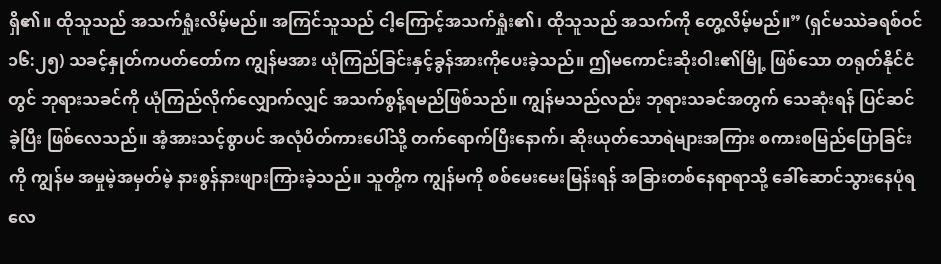ရှိ၏။ ထိုသူသည် အသက်ရှုံးလိမ့်မည်။ အကြင်သူသည် ငါ့ကြောင့်အသက်ရှုံး၏၊ ထိုသူသည် အသက်ကို တွေ့လိမ့်မည်။” (ရှင်မဿဲခရစ်ဝင် ၁၆:၂၅) သခင့်နှုတ်ကပတ်တော်က ကျွန်မအား ယုံကြည်ခြင်းနှင့်ခွန်အားကိုပေးခဲ့သည်။ ဤမကောင်းဆိုးဝါး၏မြို့ ဖြစ်သော တရုတ်နိုင်ငံတွင် ဘုရားသခင်ကို ယုံကြည်လိုက်လျှောက်လျှင် အသက်စွန့်ရမည်ဖြစ်သည်။ ကျွန်မသည်လည်း ဘုရားသခင်အတွက် သေဆုံးရန် ပြင်ဆင်ခဲ့ပြီး ဖြစ်လေသည်။ အံ့အားသင့်စွာပင် အလုံပိတ်ကားပေါ်သို့ တက်ရောက်ပြီးနောက်၊ ဆိုးယုတ်သောရဲများအကြား စကားစမြည်ပြောခြင်းကို ကျွန်မ အမှုမဲ့အမှတ်မဲ့ နားစွန်နားဖျားကြားခဲ့သည်။ သူတို့က ကျွန်မကို စစ်မေးမေးမြန်းရန် အခြားတစ်နေရာရာသို့ ခေါ်ဆောင်သွားနေပုံရလေ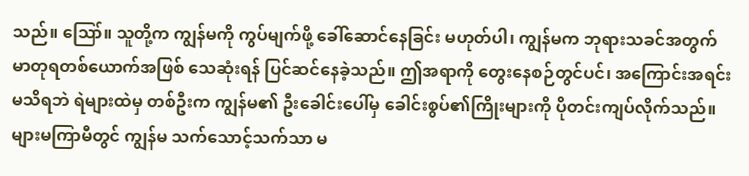သည်။ ဪ။ သူတို့က ကျွန်မကို ကွပ်မျက်ဖို့ ခေါ်ဆောင်နေခြင်း မဟုတ်ပါ၊ ကျွန်မက ဘုရားသခင်အတွက် မာတုရတစ်ယောက်အဖြစ် သေဆုံးရန် ပြင်ဆင်နေခဲ့သည်။ ဤအရာကို တွေးနေစဉ်တွင်ပင်၊ အကြောင်းအရင်းမသိရဘဲ ရဲများထဲမှ တစ်ဦးက ကျွန်မ၏ ဦးခေါင်းပေါ်မှ ခေါင်းစွပ်၏ကြိုးများကို ပိုတင်းကျပ်လိုက်သည်။ များမကြာမီတွင် ကျွန်မ သက်သောင့်သက်သာ မ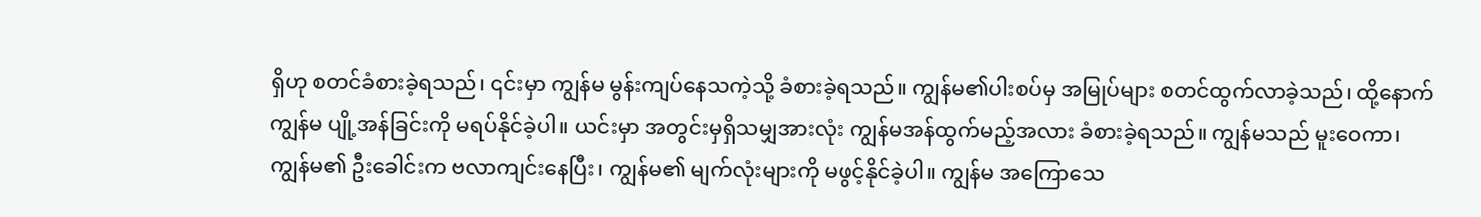ရှိဟု စတင်ခံစားခဲ့ရသည်၊ ၎င်းမှာ ကျွန်မ မွန်းကျပ်နေသကဲ့သို့ ခံစားခဲ့ရသည်။ ကျွန်မ၏ပါးစပ်မှ အမြုပ်များ စတင်ထွက်လာခဲ့သည်၊ ထို့နောက် ကျွန်မ ပျို့အန်ခြင်းကို မရပ်နိုင်ခဲ့ပါ။ ယင်းမှာ အတွင်းမှရှိသမျှအားလုံး ကျွန်မအန်ထွက်မည့်အလား ခံစားခဲ့ရသည်။ ကျွန်မသည် မူးဝေကာ၊ ကျွန်မ၏ ဦးခေါင်းက ဗလာကျင်းနေပြီး၊ ကျွန်မ၏ မျက်လုံးများကို မဖွင့်နိုင်ခဲ့ပါ။ ကျွန်မ အကြောသေ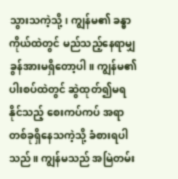သွားသကဲ့သို့၊ ကျွန်မ၏ ခန္ဓာကိုယ်ထဲတွင် မည်သည့်နေရာမျှ ခွန်အားမရှိတော့ပါ။ ကျွန်မ၏ ပါးစပ်ထဲတွင် ဆွဲထုတ်၍မရနိုင်သည့် စေးကပ်ကပ် အရာတစ်ခုရှိနေသကဲ့သို့ ခံစားရပါသည်။ ကျွန်မသည် အမြဲတမ်း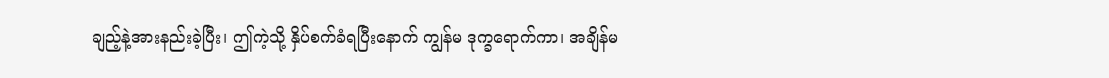ချည့်နဲ့အားနည်းခဲ့ပြီး၊ ဤကဲ့သို့ နှိပ်စက်ခံရပြီးနောက် ကျွန်မ ဒုက္ခရောက်ကာ၊ အချိန်မ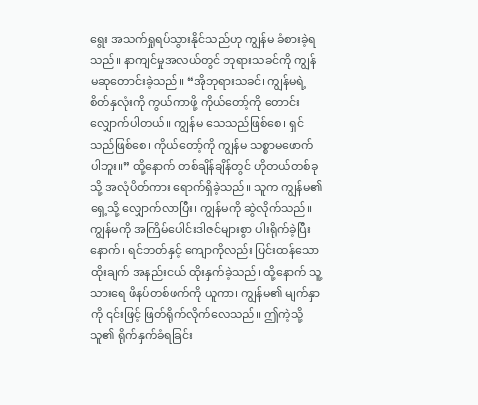ရွေး အသက်ရှုရပ်သွားနိုင်သည်ဟု ကျွန်မ ခံစားခဲ့ရသည်။ နာကျင်မှုအလယ်တွင် ဘုရားသခင်ကို ကျွန်မဆုတောင်းခဲ့သည်။ “အိုဘုရားသခင်၊ ကျွန်မရဲ့ စိတ်နှလုံးကို ကွယ်ကာဖို့ ကိုယ်တော့်ကို တောင်းလျှောက်ပါတယ်။ ကျွန်မ သေသည်ဖြစ်စေ၊ ရှင်သည်ဖြစ်စေ၊ ကိုယ်တော့်ကို ကျွန်မ သစ္စာမဖောက်ပါဘူး။” ထို့နောက် တစ်ချိန်ချိန်တွင် ဟိုတယ်တစ်ခုသို့ အလုံပိတ်ကား ရောက်ရှိခဲ့သည်။ သူက ကျွန်မ၏ရှေ့သို့ လျှောက်လာပြီး၊ ကျွန်မကို ဆွဲလိုက်သည်။ ကျွန်မကို အကြိမ်ပေါင်းဒါဇင်များစွာ ပါးရိုက်ခဲ့ပြီးနောက်၊ ရင်ဘတ်နှင့် ကျောကိုလည်း ပြင်းထန်သော ထိုးချက် အနည်းငယ် ထိုးနှက်ခဲ့သည်၊ ထို့နောက် သူ့သားရေ ဖိနပ်တစ်ဖက်ကို ယူကာ၊ ကျွန်မ၏ မျက်နှာကို ၎င်းဖြင့် ဖြတ်ရိုက်လိုက်လေသည်။ ဤကဲ့သို့ သူ၏ ရိုက်နှက်ခံရခြင်း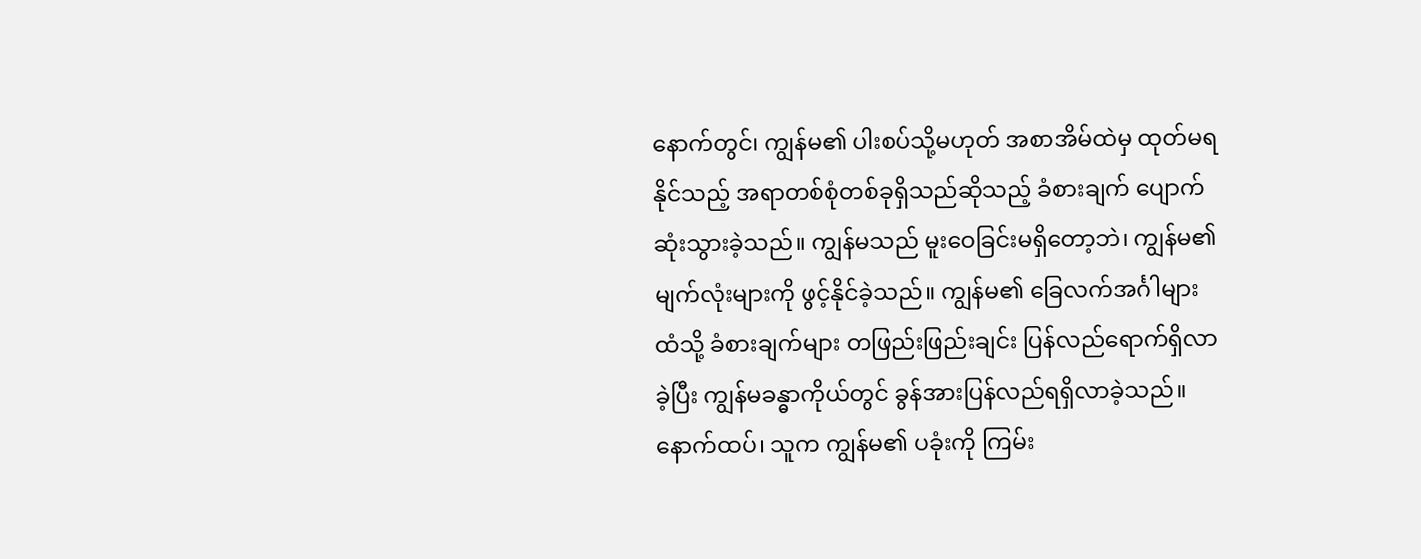နောက်တွင်၊ ကျွန်မ၏ ပါးစပ်သို့မဟုတ် အစာအိမ်ထဲမှ ထုတ်မရနိုင်သည့် အရာတစ်စုံတစ်ခုရှိသည်ဆိုသည့် ခံစားချက် ပျောက်ဆုံးသွားခဲ့သည်။ ကျွန်မသည် မူးဝေခြင်းမရှိတော့ဘဲ၊ ကျွန်မ၏ မျက်လုံးများကို ဖွင့်နိုင်ခဲ့သည်။ ကျွန်မ၏ ခြေလက်အင်္ဂါများထံသို့ ခံစားချက်များ တဖြည်းဖြည်းချင်း ပြန်လည်ရောက်ရှိလာခဲ့ပြီး ကျွန်မခန္ဓာကိုယ်တွင် ခွန်အားပြန်လည်ရရှိလာခဲ့သည်။ နောက်ထပ်၊ သူက ကျွန်မ၏ ပခုံးကို ကြမ်း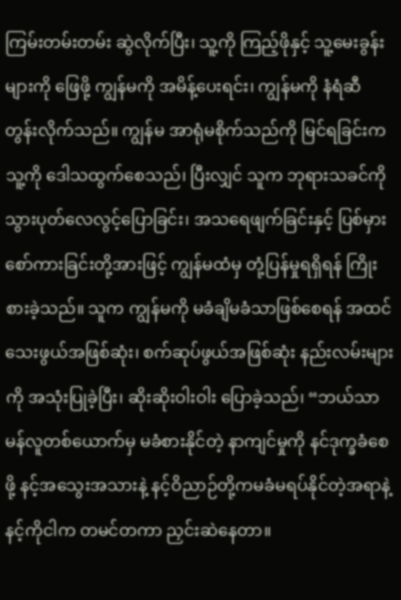ကြမ်းတမ်းတမ်း ဆွဲလိုက်ပြီး၊ သူ့ကို ကြည့်ဖိုနှင့် သူ့မေးခွန်းများကို ဖြေဖို့ ကျွန်မကို အမိန့်ပေးရင်း၊ ကျွန်မကို နံရံဆီ တွန်းလိုက်သည်။ ကျွန်မ အာရုံမစိုက်သည်ကို မြင်ရခြင်းက သူ့ကို ဒေါသထွက်စေသည်၊ ပြီးလျှင် သူက ဘုရားသခင်ကို သွားပုတ်လေလွင့်ပြောခြင်း၊ အသရေဖျက်ခြင်းနှင့် ပြစ်မှားစော်ကားခြင်းတို့အားဖြင့် ကျွန်မထံမှ တုံ့ပြန်မှုရရှိရန် ကြိုးစားခဲ့သည်။ သူက ကျွန်မကို မခံချိမခံသာဖြစ်စေရန် အထင်သေးဖွယ်အဖြစ်ဆုံး၊ စက်ဆုပ်ဖွယ်အဖြစ်ဆုံး နည်းလမ်းများကို အသုံးပြုခဲ့ပြီး၊ ဆိုးဆိုးဝါးဝါး ပြောခဲ့သည်၊ “ဘယ်သာမန်လူတစ်ယောက်မှ မခံစားနိုင်တဲ့ နာကျင်မှုကို နင်ဒုက္ခခံစေဖို့ နင့်အသွေးအသားနဲ့ နင့်ဝိညာဉ်တို့ကမခံမရပ်နိုင်တဲ့အရာနဲ့ နင့်ကိုငါက တမင်တကာ ညှင်းဆဲနေတာ။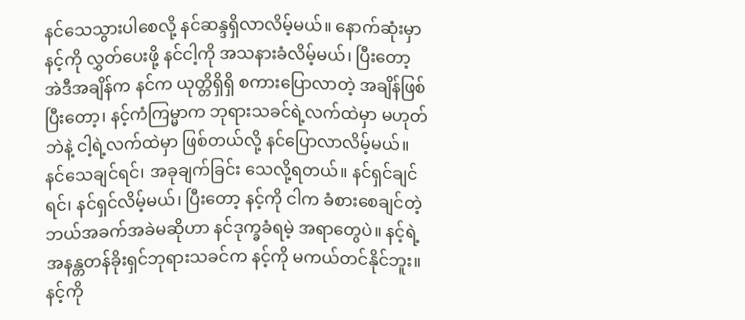နင်သေသွားပါစေလို့ နင်ဆန္ဒရှိလာလိမ့်မယ်။ နောက်ဆုံးမှာ နင့်ကို လွှတ်ပေးဖို့ နင်ငါ့ကို အသနားခံလိမ့်မယ်၊ ပြီးတော့ အဲဒီအချိန်က နင်က ယုတ္တိရှိရှိ စကားပြောလာတဲ့ အချိန်ဖြစ်ပြီးတော့၊ နင့်ကံကြမ္မာက ဘုရားသခင်ရဲ့လက်ထဲမှာ မဟုတ်ဘဲနဲ့ ငါ့ရဲ့လက်ထဲမှာ ဖြစ်တယ်လို့ နင်ပြောလာလိမ့်မယ်။ နင်သေချင်ရင်၊ အခုချက်ခြင်း သေလို့ရတယ်။ နင်ရှင်ချင်ရင်၊ နင်ရှင်လိမ့်မယ်၊ ပြီးတော့ နင့်ကို ငါက ခံစားစေချင်တဲ့ ဘယ်အခက်အခဲမဆိုဟာ နင်ဒုက္ခခံရမဲ့ အရာတွေပဲ။ နင့်ရဲ့အနန္တတန်ခိုးရှင်ဘုရားသခင်က နင့်ကို မကယ်တင်နိုင်ဘူး။ နင့်ကို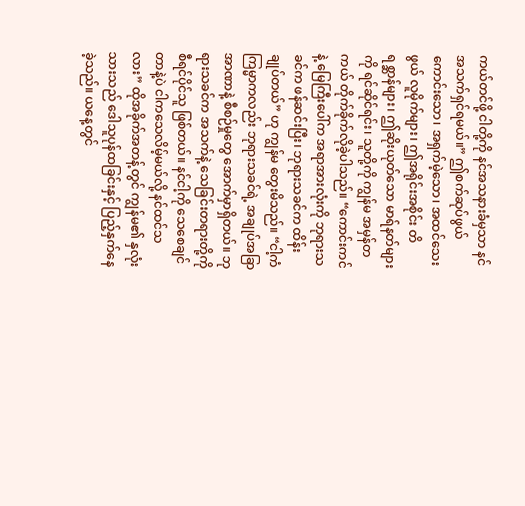ကယ်တင်ဖို့ ငါတို့ကို နင်အသနားခံမှသာ နင်အသက်ရှင်ရမယ်။” ဤစက်ဆုပ်ဖွယ်ကောင်းသော၊ အရှက်မဲ့သော၊ အထင်သေးဖွယ် လူမိုက်များ၊ ဤအရိုင်းအစိုင်း တိရစ္ဆာန်များ၊ ဤဆိုးယုတ်သော မာရ်နတ်များကို ရင်ဆိုင်ရင်း၊ သူတို့ကို ကျွန်မ အမှန်တကယ် တိုက်ခိုက်လိုခဲ့ပါသည်။ “ကောင်းကင်နဲ့ မြေကြီးပေါ်က အရာအားလုံးကို ဘုရားသခင်က ဖန်ဆင်းပြီး၊ ဘုရားသခင်က ထိန်းချုပ်တယ်” ဟု ကျွန်မ တွေးမိသည်။ “ငါ့ကံကြမ္မာကလည်း ဘုရားသခင်ရဲ့ အချုပ်အခြာအာဏာနဲ့ စီစဉ်မှုတွေ အောက်မှာရှိတယ်။ ဘုရားသခင်က အသက်နဲ့ သေခြင်းတရားတို့ကို စီရင်ပိုင်သူ ဖြစ်တယ်။ နင်ငါ့ကို သေစေချင်တာနဲ့ပဲ ငါကသေလိမ့်မယ်လို့ နင်ထင်သလား” ထိုအခိုက်အတန့်တွင် ကျွန်မ၏ နှလုံးသားသည် ဒေါသူပုန်ထခြင်းနှင့် ပြည့်နှက်နေခဲ့သည်။ ယနေ့တွင်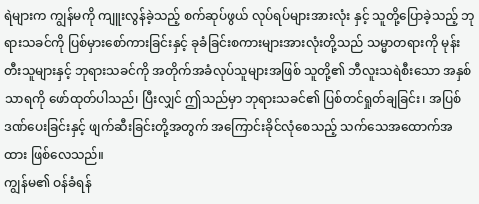ရဲများက ကျွန်မကို ကျူးလွန်ခဲ့သည့် စက်ဆုပ်ဖွယ် လုပ်ရပ်များအားလုံး နှင့် သူတို့ပြောခဲ့သည့် ဘုရားသခင်ကို ပြစ်မှားစော်ကားခြင်းနှင့် ခုခံခြင်းစကားများအားလုံးတို့သည် သမ္မာတရားကို မုန်းတီးသူများနှင့် ဘုရားသခင်ကို အတိုက်အခံလုပ်သူများအဖြစ် သူတို့၏ ဘီလူးသရဲစီးသော အနှစ်သာရကို ဖော်ထုတ်ပါသည်၊ ပြီးလျှင် ဤသည်မှာ ဘုရားသခင်၏ ပြစ်တင်ရှုတ်ချခြင်း၊ အပြစ်ဒဏ်ပေးခြင်းနှင့် ဖျက်ဆီးခြင်းတို့အတွက် အကြောင်းခိုင်လုံစေသည့် သက်သေအထောက်အထား ဖြစ်လေသည်။
ကျွန်မ၏ ဝန်ခံရန်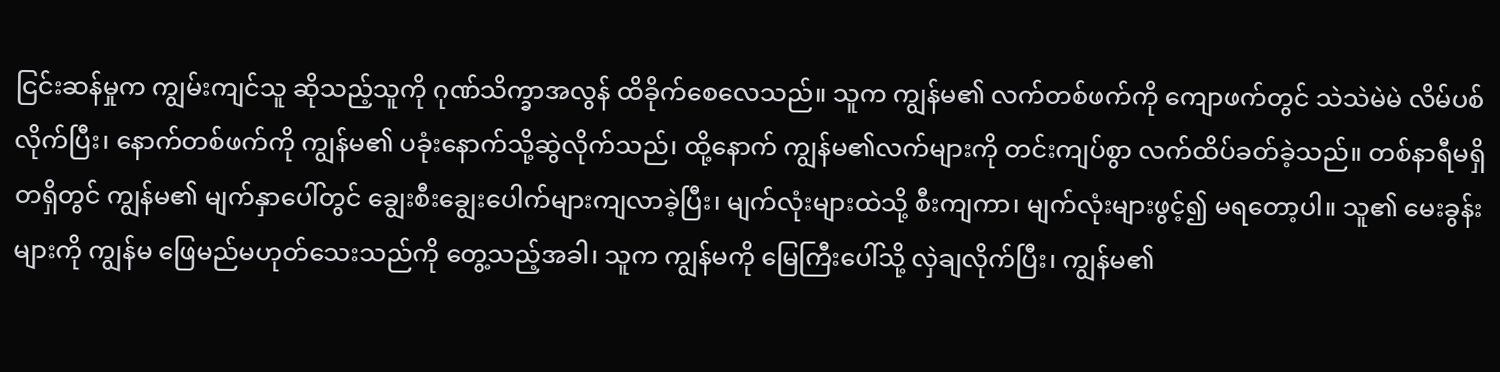ငြင်းဆန်မှုက ကျွမ်းကျင်သူ ဆိုသည့်သူကို ဂုဏ်သိက္ခာအလွန် ထိခိုက်စေလေသည်။ သူက ကျွန်မ၏ လက်တစ်ဖက်ကို ကျောဖက်တွင် သဲသဲမဲမဲ လိမ်ပစ်လိုက်ပြီး၊ နောက်တစ်ဖက်ကို ကျွန်မ၏ ပခုံးနောက်သို့ဆွဲလိုက်သည်၊ ထို့နောက် ကျွန်မ၏လက်များကို တင်းကျပ်စွာ လက်ထိပ်ခတ်ခဲ့သည်။ တစ်နာရီမရှိတရှိတွင် ကျွန်မ၏ မျက်နှာပေါ်တွင် ချွေးစီးချွေးပေါက်များကျလာခဲ့ပြီး၊ မျက်လုံးများထဲသို့ စီးကျကာ၊ မျက်လုံးများဖွင့်၍ မရတော့ပါ။ သူ၏ မေးခွန်းများကို ကျွန်မ ဖြေမည်မဟုတ်သေးသည်ကို တွေ့သည့်အခါ၊ သူက ကျွန်မကို မြေကြီးပေါ်သို့ လှဲချလိုက်ပြီး၊ ကျွန်မ၏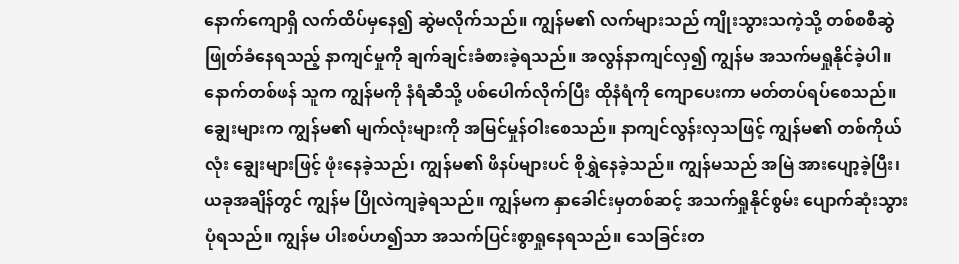နောက်ကျောရှိ လက်ထိပ်မှနေ၍ ဆွဲမလိုက်သည်။ ကျွန်မ၏ လက်များသည် ကျိုးသွားသကဲ့သို့ တစ်စစီဆွဲဖြုတ်ခံနေရသည့် နာကျင်မှုကို ချက်ချင်းခံစားခဲ့ရသည်။ အလွန်နာကျင်လှ၍ ကျွန်မ အသက်မရှုနိုင်ခဲ့ပါ။ နောက်တစ်ဖန် သူက ကျွန်မကို နံရံဆီသို့ ပစ်ပေါက်လိုက်ပြီး ထိုနံရံကို ကျောပေးကာ မတ်တပ်ရပ်စေသည်။ ချွေးများက ကျွန်မ၏ မျက်လုံးများကို အမြင်မှုန်ဝါးစေသည်။ နာကျင်လွန်းလှသဖြင့် ကျွန်မ၏ တစ်ကိုယ်လုံး ချွေးများဖြင့် ဖုံးနေခဲ့သည်၊ ကျွန်မ၏ ဖိနပ်များပင် စိုရွှဲနေခဲ့သည်။ ကျွန်မသည် အမြဲ အားပျော့ခဲ့ပြီး၊ ယခုအချိန်တွင် ကျွန်မ ပြိုလဲကျခဲ့ရသည်။ ကျွန်မက နှာခေါင်းမှတစ်ဆင့် အသက်ရှုနိုင်စွမ်း ပျောက်ဆုံးသွားပုံရသည်။ ကျွန်မ ပါးစပ်ဟ၍သာ အသက်ပြင်းစွာရှုနေရသည်။ သေခြင်းတ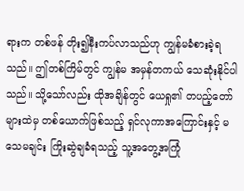ရားက တစ်ဖန် တိုး၍နီးကပ်လာသည်ဟု ကျွန်မခံစားခဲ့ရသည်။ ဤတစ်ကြိမ်တွင် ကျွန်မ အမှန်တကယ် သေဆုံးနိုင်ပါသည်။ သို့သော်လည်း ထိုအချိန်တွင် ယေရှု၏ တပည့်တော်များထဲမှ တစ်ယောက်ဖြစ်သည့် ရှင်လုကာအကြောင်းနှင့် မသေမချင်း ကြိုးဆွဲချခံရသည့် သူ့အတွေ့အကြုံ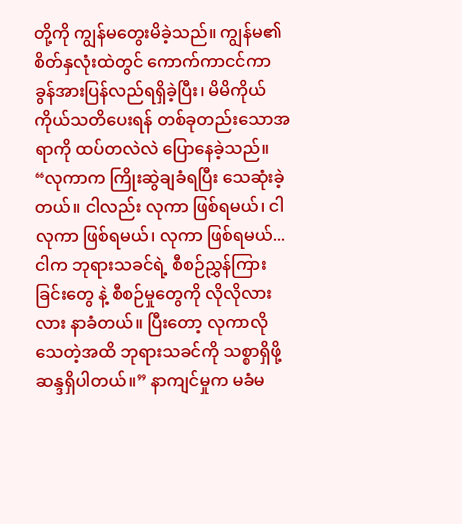တို့ကို ကျွန်မတွေးမိခဲ့သည်။ ကျွန်မ၏ စိတ်နှလုံးထဲတွင် ကောက်ကာငင်ကာ ခွန်အားပြန်လည်ရရှိခဲ့ပြီး၊ မိမိကိုယ်ကိုယ်သတိပေးရန် တစ်ခုတည်းသောအရာကို ထပ်တလဲလဲ ပြောနေခဲ့သည်။ “လုကာက ကြိုးဆွဲချခံရပြီး သေဆုံးခဲ့တယ်။ ငါလည်း လုကာ ဖြစ်ရမယ်၊ ငါ လုကာ ဖြစ်ရမယ်၊ လုကာ ဖြစ်ရမယ်...ငါက ဘုရားသခင်ရဲ့ စီစဉ်ညွှန်ကြားခြင်းတွေ နဲ့ စီစဉ်မှုတွေကို လိုလိုလားလား နာခံတယ်။ ပြီးတော့ လုကာလို သေတဲ့အထိ ဘုရားသခင်ကို သစ္စာရှိဖို့ ဆန္ဒရှိပါတယ်။” နာကျင်မှုက မခံမ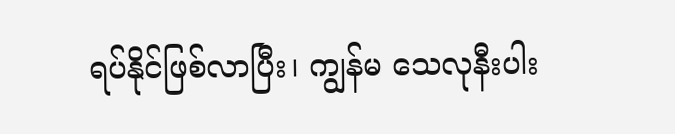ရပ်နိုင်ဖြစ်လာပြီး၊ ကျွန်မ သေလုနီးပါး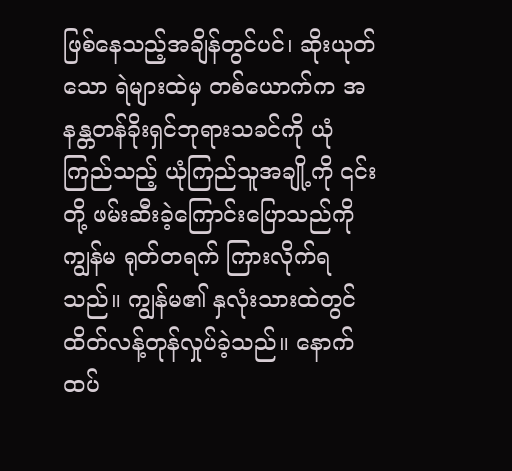ဖြစ်နေသည့်အချိန်တွင်ပင်၊ ဆိုးယုတ်သော ရဲများထဲမှ တစ်ယောက်က အနန္တတန်ခိုးရှင်ဘုရားသခင်ကို ယုံကြည်သည့် ယုံကြည်သူအချို့ကို ၎င်းတို့ ဖမ်းဆီးခဲ့ကြောင်းပြောသည်ကို ကျွန်မ ရုတ်တရက် ကြားလိုက်ရသည်။ ကျွန်မ၏ နှလုံးသားထဲတွင် ထိတ်လန့်တုန်လှုပ်ခဲ့သည်။ နောက်ထပ်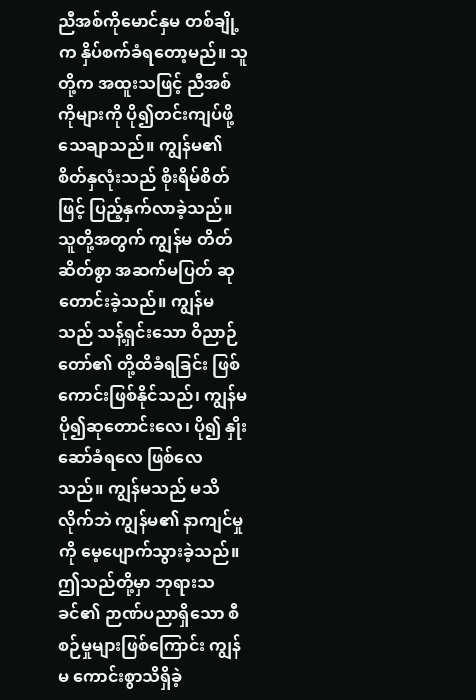ညီအစ်ကိုမောင်နှမ တစ်ချို့က နှိပ်စက်ခံရတော့မည်။ သူတို့က အထူးသဖြင့် ညီအစ်ကိုများကို ပို၍တင်းကျပ်ဖို့သေချာသည်။ ကျွန်မ၏ စိတ်နှလုံးသည် စိုးရိမ်စိတ်ဖြင့် ပြည့်နှက်လာခဲ့သည်။ သူတို့အတွက် ကျွန်မ တိတ်ဆိတ်စွာ အဆက်မပြတ် ဆုတောင်းခဲ့သည်။ ကျွန်မသည် သန့်ရှင်းသော ဝိညာဉ်တော်၏ တို့ထိခံရခြင်း ဖြစ်ကောင်းဖြစ်နိုင်သည်၊ ကျွန်မ ပို၍ဆုတောင်းလေ၊ ပို၍ နှိုးဆော်ခံရလေ ဖြစ်လေသည်။ ကျွန်မသည် မသိလိုက်ဘဲ ကျွန်မ၏ နာကျင်မှုကို မေ့ပျောက်သွားခဲ့သည်။ ဤသည်တို့မှာ ဘုရားသခင်၏ ဉာဏ်ပညာရှိသော စီစဉ်မှုများဖြစ်ကြောင်း ကျွန်မ ကောင်းစွာသိရှိခဲ့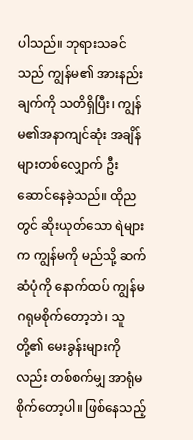ပါသည်။ ဘုရားသခင်သည် ကျွန်မ၏ အားနည်းချက်ကို သတိရှိပြီး၊ ကျွန်မ၏အနာကျင်ဆုံး အချိန်များတစ်လျှောက် ဦးဆောင်နေခဲ့သည်။ ထိုညတွင် ဆိုးယုတ်သော ရဲများက ကျွန်မကို မည်သို့ ဆက်ဆံပုံကို နောက်ထပ် ကျွန်မဂရုမစိုက်တော့ဘဲ၊ သူတို့၏ မေးခွန်းများကိုလည်း တစ်စက်မျှ အာရုံမစိုက်တော့ပါ။ ဖြစ်နေသည့်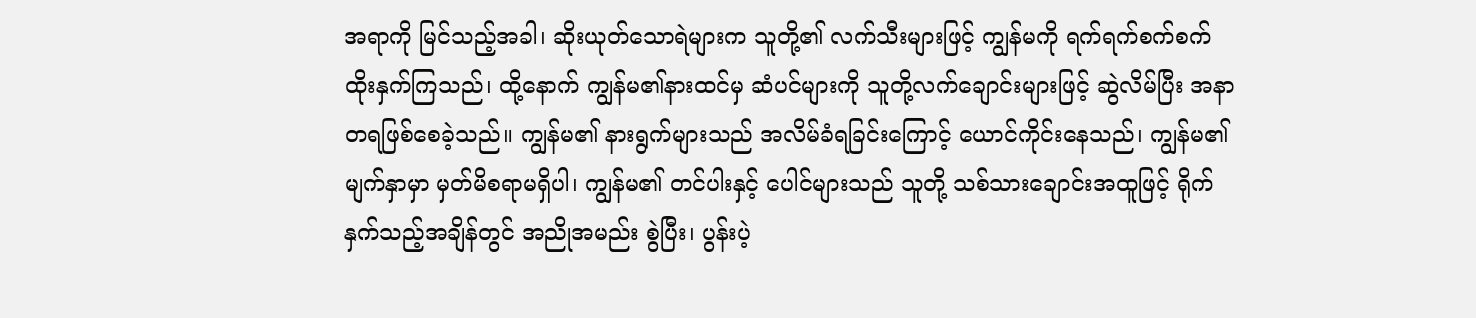အရာကို မြင်သည့်အခါ၊ ဆိုးယုတ်သောရဲများက သူတို့၏ လက်သီးများဖြင့် ကျွန်မကို ရက်ရက်စက်စက် ထိုးနှက်ကြသည်၊ ထို့နောက် ကျွန်မ၏နားထင်မှ ဆံပင်များကို သူတို့လက်ချောင်းများဖြင့် ဆွဲလိမ်ပြီး အနာတရဖြစ်စေခဲ့သည်။ ကျွန်မ၏ နားရွက်များသည် အလိမ်ခံရခြင်းကြောင့် ယောင်ကိုင်းနေသည်၊ ကျွန်မ၏ မျက်နှာမှာ မှတ်မိစရာမရှိပါ၊ ကျွန်မ၏ တင်ပါးနှင့် ပေါင်များသည် သူတို့ သစ်သားချောင်းအထူဖြင့် ရိုက်နှက်သည့်အချိန်တွင် အညိုအမည်း စွဲပြီး၊ ပွန်းပဲ့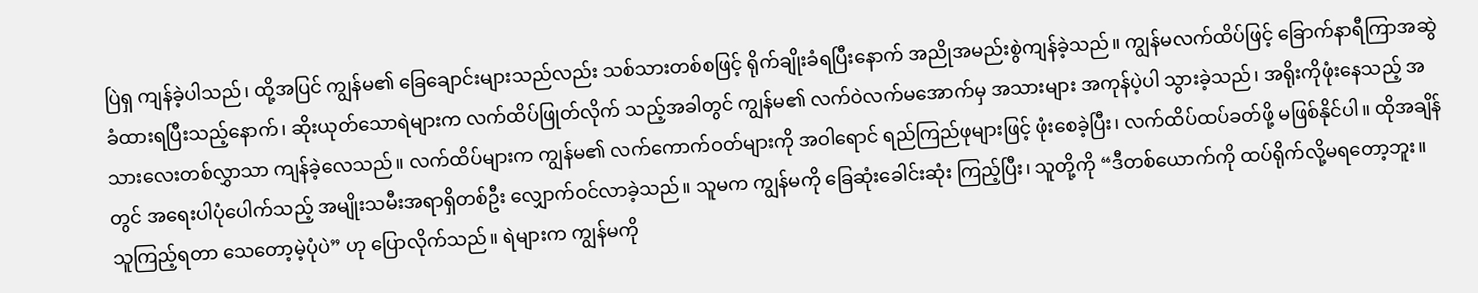ပြဲရှ ကျန်ခဲ့ပါသည်၊ ထို့အပြင် ကျွန်မ၏ ခြေချောင်းများသည်လည်း သစ်သားတစ်စဖြင့် ရိုက်ချိုးခံရပြီးနောက် အညိုအမည်းစွဲကျန်ခဲ့သည်။ ကျွန်မလက်ထိပ်ဖြင့် ခြောက်နာရီကြာအဆွဲခံထားရပြီးသည့်နောက်၊ ဆိုးယုတ်သောရဲများက လက်ထိပ်ဖြုတ်လိုက် သည့်အခါတွင် ကျွန်မ၏ လက်ဝဲလက်မအောက်မှ အသားများ အကုန်ပဲ့ပါ သွားခဲ့သည်၊ အရိုးကိုဖုံးနေသည့် အသားလေးတစ်လွှာသာ ကျန်ခဲ့လေသည်။ လက်ထိပ်များက ကျွန်မ၏ လက်ကောက်ဝတ်များကို အဝါရောင် ရည်ကြည်ဖုများဖြင့် ဖုံးစေခဲ့ပြီး၊ လက်ထိပ်ထပ်ခတ်ဖို့ မဖြစ်နိုင်ပါ။ ထိုအချိန်တွင် အရေးပါပုံပေါက်သည့် အမျိုးသမီးအရာရှိတစ်ဦး လျှောက်ဝင်လာခဲ့သည်။ သူမက ကျွန်မကို ခြေဆုံးခေါင်းဆုံး ကြည့်ပြီး၊ သူတို့ကို “ဒီတစ်ယောက်ကို ထပ်ရိုက်လို့မရတော့ဘူး။ သူကြည့်ရတာ သေတော့မဲ့ပုံပဲ” ဟု ပြောလိုက်သည်။ ရဲများက ကျွန်မကို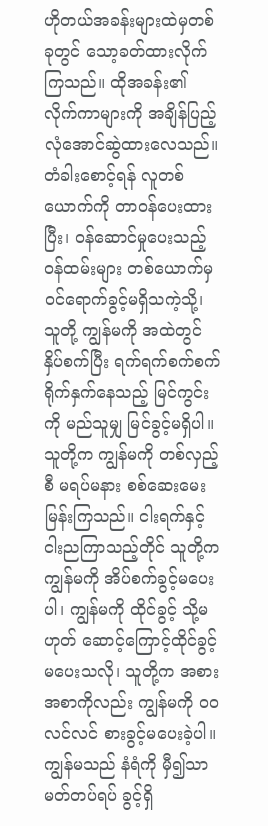ဟိုတယ်အခန်းများထဲမှတစ်ခုတွင် သော့ခတ်ထားလိုက် ကြသည်။ ထိုအခန်း၏ လိုက်ကာများကို အချိန်ပြည့် လုံအောင်ဆွဲထားလေသည်။ တံခါးစောင့်ရန် လူတစ်ယောက်ကို တာဝန်ပေးထားပြီး၊ ဝန်ဆောင်မှုပေးသည့် ဝန်ထမ်းများ တစ်ယောက်မှ ဝင်ရောက်ခွင့်မရှိသကဲ့သို့၊ သူတို့ ကျွန်မကို အထဲတွင် နှိပ်စက်ပြီး ရက်ရက်စက်စက် ရိုက်နှက်နေသည့် မြင်ကွင်းကို မည်သူမျှ မြင်ခွင့်မရှိပါ။ သူတို့က ကျွန်မကို တစ်လှည့်စီ မရပ်မနား စစ်ဆေးမေးမြန်းကြသည်။ ငါးရက်နှင့် ငါးညကြာသည့်တိုင် သူတို့က ကျွန်မကို အိပ်စက်ခွင့်မပေးပါ၊ ကျွန်မကို ထိုင်ခွင့် သို့မဟုတ် ဆောင့်ကြောင့်ထိုင်ခွင့် မပေးသလို၊ သူတို့က အစားအစာကိုလည်း ကျွန်မကို ဝဝလင်လင် စားခွင့်မပေးခဲ့ပါ။ ကျွန်မသည် နံရံကို မှီ၍သာ မတ်တပ်ရပ် ခွင့်ရှိ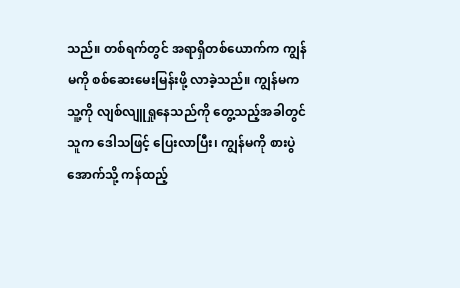သည်။ တစ်ရက်တွင် အရာရှိတစ်ယောက်က ကျွန်မကို စစ်ဆေးမေးမြန်းဖို့ လာခဲ့သည်။ ကျွန်မက သူ့ကို လျစ်လျူရှုနေသည်ကို တွေ့သည့်အခါတွင် သူက ဒေါသဖြင့် ပြေးလာပြီး၊ ကျွန်မကို စားပွဲအောက်သို့ ကန်ထည့်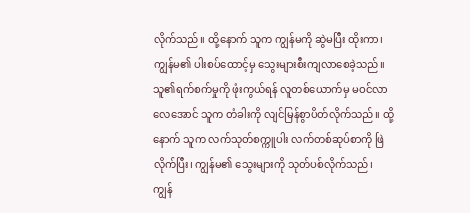လိုက်သည်။ ထို့နောက် သူက ကျွန်မကို ဆွဲမပြီး ထိုးကာ၊ ကျွန်မ၏ ပါးစပ်ထောင့်မှ သွေးများစီးကျလာစေခဲ့သည်။ သူ၏ရက်စက်မှုကို ဖုံးကွယ်ရန် လူတစ်ယောက်မှ မဝင်လာလေအောင် သူက တံခါးကို လျင်မြန်စွာပိတ်လိုက်သည်။ ထို့နောက် သူက လက်သုတ်စက္ကူပါး လက်တစ်ဆုပ်စာကို ဖြဲလိုက်ပြီး၊ ကျွန်မ၏ သွေးများကို သုတ်ပစ်လိုက်သည်၊ ကျွန်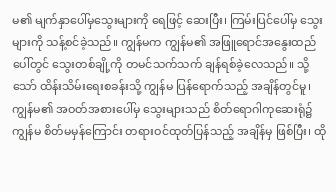မ၏ မျက်နှာပေါ်မှသွေးများကို ရေဖြင့် ဆေးပြီး၊ ကြမ်းပြင်ပေါ်မှ သွေးများကို သန့်စင်ခဲ့သည်။ ကျွန်မက ကျွန်မ၏ အဖြူရောင်အနွေးထည်ပေါ်တွင် သွေးတစ်ချို့ကို တမင်သက်သက် ချန်ရစ်ခဲ့လေသည်။ သို့သော် ထိန်းသိမ်းရေးစခန်းသို့ ကျွန်မ ပြန်ရောက်သည့် အချိန်တွင်မူ၊ ကျွန်မ၏ အဝတ်အစားပေါ်မှ သွေးများသည် စိတ်ရောဂါကုဆေးရုံ၌ ကျွန်မ စိတ်မမှန်ကြောင်း တရားဝင်ထုတ်ပြန်သည့် အချိန်မှ ဖြစ်ပြီး၊ ထို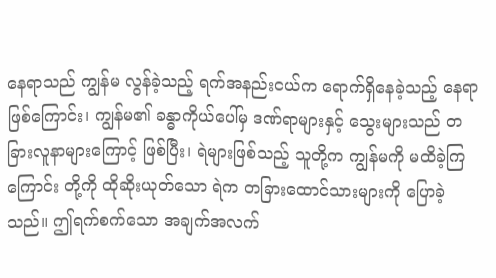နေရာသည် ကျွန်မ လွန်ခဲ့သည့် ရက်အနည်းငယ်က ရောက်ရှိနေခဲ့သည့် နေရာဖြစ်ကြောင်း၊ ကျွန်မ၏ ခန္ဓာကိုယ်ပေါ်မှ ဒဏ်ရာများနှင့် သွေးများသည် တခြားလူနာများကြောင့် ဖြစ်ပြီး၊ ရဲများဖြစ်သည့် သူတို့က ကျွန်မကို မထိခဲ့ကြကြောင်း တို့ကို ထိုဆိုးယုတ်သော ရဲက တခြားထောင်သားများကို ပြောခဲ့သည်။ ဤရက်စက်သော အချက်အလက်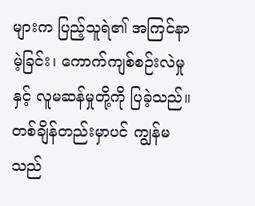များက ပြည့်သူရဲ၏ အကြင်နာမဲ့ခြင်း၊ ကောက်ကျစ်စဉ်းလဲမှုနှင့် လူမဆန်မှုတို့ကို ပြခဲ့သည်။ တစ်ချိန်တည်းမှာပင် ကျွန်မသည်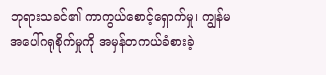ဘုရားသခင်၏ ကာကွယ်စောင့်ရှောက်မှု၊ ကျွန်မအပေါ်ဂရုစိုက်မှုကို အမှန်တကယ်ခံစားခဲ့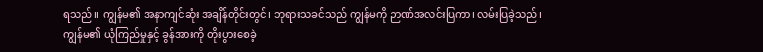ရသည်။ ကျွန်မ၏ အနာကျင်ဆုံး အချိန်တိုင်းတွင်၊ ဘုရားသခင်သည် ကျွန်မကို ဉာဏ်အလင်းပြကာ၊ လမ်းပြခဲ့သည်၊ ကျွန်မ၏ ယုံကြည်မှုနှင့် ခွန်အားကို တိုးပွားစေခဲ့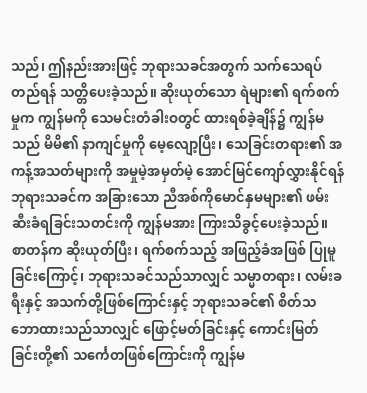သည်၊ ဤနည်းအားဖြင့် ဘုရားသခင်အတွက် သက်သေရပ်တည်ရန် သတ္တိပေးခဲ့သည်။ ဆိုးယုတ်သော ရဲများ၏ ရက်စက်မှုက ကျွန်မကို သေမင်းတံခါးဝတွင် ထားရစ်ခဲ့ချိန်၌ ကျွန်မသည် မိမိ၏ နာကျင်မှုကို မေ့လျော့ပြီး၊ သေခြင်းတရား၏ အကန့်အသတ်များကို အမှုမဲ့အမှတ်မဲ့ အောင်မြင်ကျော်လွှားနိုင်ရန် ဘုရားသခင်က အခြားသော ညီအစ်ကိုမောင်နှမများ၏ ဖမ်းဆီးခံရခြင်းသတင်းကို ကျွန်မအား ကြားသိခွင့်ပေးခဲ့သည်။ စာတန်က ဆိုးယုတ်ပြီး၊ ရက်စက်သည့် အဖြည့်ခံအဖြစ် ပြုမူခြင်းကြောင့်၊ ဘုရားသခင်သည်သာလျှင် သမ္မာတရား၊ လမ်းခရီးနှင့် အသက်တို့ဖြစ်ကြောင်းနှင့် ဘုရားသခင်၏ စိတ်သဘောထားသည်သာလျှင် ဖြောင့်မတ်ခြင်းနှင့် ကောင်းမြတ်ခြင်းတို့၏ သင်္ကေတဖြစ်ကြောင်းကို ကျွန်မ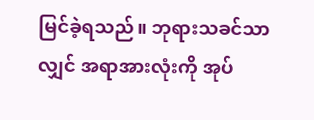မြင်ခဲ့ရသည်။ ဘုရားသခင်သာလျှင် အရာအားလုံးကို အုပ်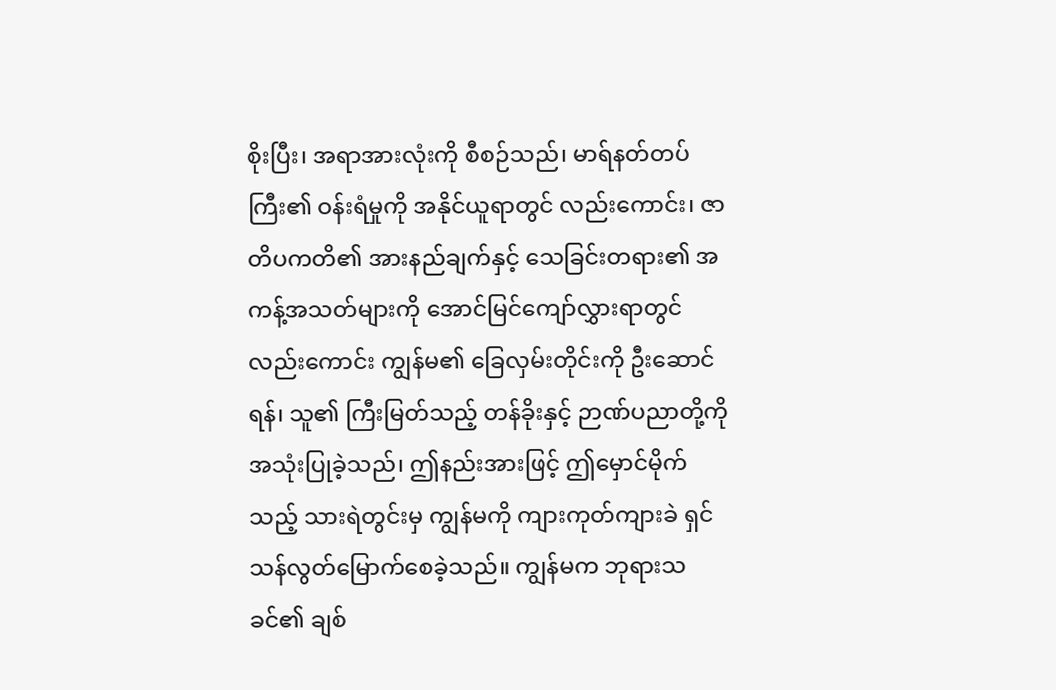စိုးပြီး၊ အရာအားလုံးကို စီစဉ်သည်၊ မာရ်နတ်တပ်ကြီး၏ ဝန်းရံမှုကို အနိုင်ယူရာတွင် လည်းကောင်း၊ ဇာတိပကတိ၏ အားနည်ချက်နှင့် သေခြင်းတရား၏ အကန့်အသတ်များကို အောင်မြင်ကျော်လွှားရာတွင် လည်းကောင်း ကျွန်မ၏ ခြေလှမ်းတိုင်းကို ဦးဆောင်ရန်၊ သူ၏ ကြီးမြတ်သည့် တန်ခိုးနှင့် ဉာဏ်ပညာတို့ကို အသုံးပြုခဲ့သည်၊ ဤနည်းအားဖြင့် ဤမှောင်မိုက်သည့် သားရဲတွင်းမှ ကျွန်မကို ကျားကုတ်ကျားခဲ ရှင်သန်လွတ်မြောက်စေခဲ့သည်။ ကျွန်မက ဘုရားသခင်၏ ချစ်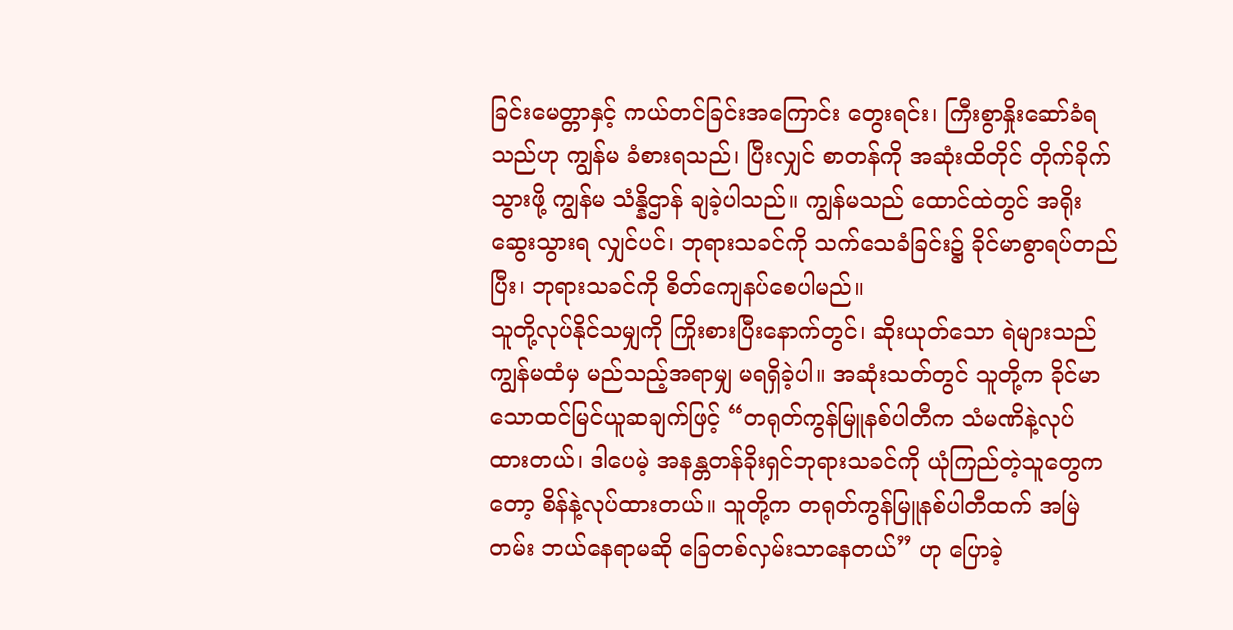ခြင်းမေတ္တာနှင့် ကယ်တင်ခြင်းအကြောင်း တွေးရင်း၊ ကြီးစွာနှိုးဆော်ခံရသည်ဟု ကျွန်မ ခံစားရသည်၊ ပြီးလျှင် စာတန်ကို အဆုံးထိတိုင် တိုက်ခိုက်သွားဖို့ ကျွန်မ သံန္နိဌာန် ချခဲ့ပါသည်။ ကျွန်မသည် ထောင်ထဲတွင် အရိုးဆွေးသွားရ လျှင်ပင်၊ ဘုရားသခင်ကို သက်သေခံခြင်း၌ ခိုင်မာစွာရပ်တည်ပြီး၊ ဘုရားသခင်ကို စိတ်ကျေနပ်စေပါမည်။
သူတို့လုပ်နိုင်သမျှကို ကြိုးစားပြီးနောက်တွင်၊ ဆိုးယုတ်သော ရဲများသည် ကျွန်မထံမှ မည်သည့်အရာမျှ မရရှိခဲ့ပါ။ အဆုံးသတ်တွင် သူတို့က ခိုင်မာသောထင်မြင်ယူဆချက်ဖြင့် “တရုတ်ကွန်မြူနစ်ပါတီက သံမဏိနဲ့လုပ် ထားတယ်၊ ဒါပေမဲ့ အနန္တတန်ခိုးရှင်ဘုရားသခင်ကို ယုံကြည်တဲ့သူတွေကတော့ စိန်နဲ့လုပ်ထားတယ်။ သူတို့က တရုတ်ကွန်မြူနစ်ပါတီထက် အမြဲတမ်း ဘယ်နေရာမဆို ခြေတစ်လှမ်းသာနေတယ်” ဟု ပြောခဲ့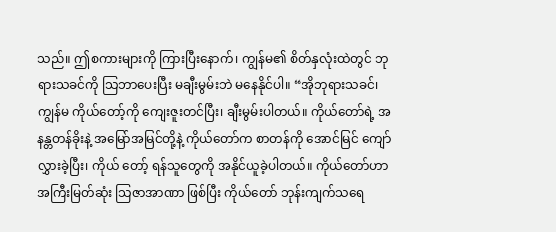သည်။ ဤစကားများကို ကြားပြီးနောက်၊ ကျွန်မ၏ စိတ်နှလုံးထဲတွင် ဘုရားသခင်ကို သြဘာပေးပြီး မချီးမွမ်းဘဲ မနေနိုင်ပါ။ “အိုဘုရားသခင်၊ ကျွန်မ ကိုယ်တော့်ကို ကျေးဇူးတင်ပြီး၊ ချီးမွမ်းပါတယ်။ ကိုယ်တော်ရဲ့ အနန္တတန်ခိုးနဲ့ အမြော်အမြင်တို့နဲ့ ကိုယ်တော်က စာတန်ကို အောင်မြင် ကျော်လွှားခဲ့ပြီး၊ ကိုယ် တော့် ရန်သူတွေကို အနိုင်ယူခဲ့ပါတယ်။ ကိုယ်တော်ဟာ အကြီးမြတ်ဆုံး သြဇာအာဏာ ဖြစ်ပြီး ကိုယ်တော် ဘုန်းကျက်သရေ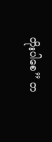တိုးပါစေ” တ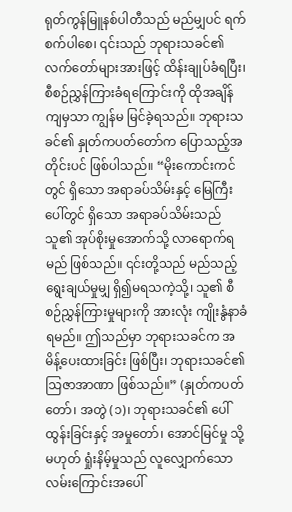ရုတ်ကွန်မြူနစ်ပါတီသည် မည်မျှပင် ရက်စက်ပါစေ၊ ၎င်းသည် ဘုရားသခင်၏ လက်တော်များအားဖြင့် ထိန်းချုပ်ခံရပြီး၊ စီစဉ်ညွှန်ကြားခံရကြောင်းကို ထိုအချိန်ကျမှသာ ကျွန်မ မြင်ခဲ့ရသည်။ ဘုရားသခင်၏ နှုတ်ကပတ်တော်က ပြောသည့်အတိုင်းပင် ဖြစ်ပါသည်။ “မိုးကောင်းကင်တွင် ရှိသော အရာခပ်သိမ်းနှင့် မြေကြီးပေါ်တွင် ရှိသော အရာခပ်သိမ်းသည် သူ၏ အုပ်စိုးမှုအောက်သို့ လာရောက်ရမည် ဖြစ်သည်။ ၎င်းတို့သည် မည်သည့် ရွေးချယ်မှုမျှ ရှိ၍မရသကဲ့သို့၊ သူ၏ စီစဉ်ညွှန်ကြားမှုများကို အားလုံး ကျိုးနွံနာခံရမည်။ ဤသည်မှာ ဘုရားသခင်က အမိန့်ပေးထားခြင်း ဖြစ်ပြီး၊ ဘုရားသခင်၏ သြဇာအာဏာ ဖြစ်သည်။” (နှုတ်ကပတ်တော်၊ အတွဲ (၁)၊ ဘုရားသခင်၏ ပေါ်ထွန်းခြင်းနှင့် အမှုတော်၊ အောင်မြင်မှု သို့မဟုတ် ရှုံးနိမ့်မှုသည် လူလျှောက်သော လမ်းကြောင်းအပေါ်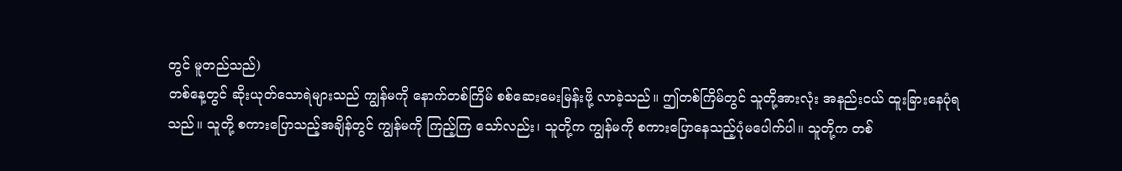တွင် မူတည်သည်)
တစ်နေ့တွင် ဆိုးယုတ်သောရဲများသည် ကျွန်မကို နောက်တစ်ကြိမ် စစ်ဆေးမေးမြန်းဖို့ လာခဲ့သည်။ ဤတစ်ကြိမ်တွင် သူတို့အားလုံး အနည်းငယ် ထူးခြားနေပုံရသည်။ သူတို့ စကားပြောသည့်အချိန်တွင် ကျွန်မကို ကြည့်ကြ သော်လည်း၊ သူတို့က ကျွန်မကို စကားပြောနေသည့်ပုံမပေါက်ပါ။ သူတို့က တစ်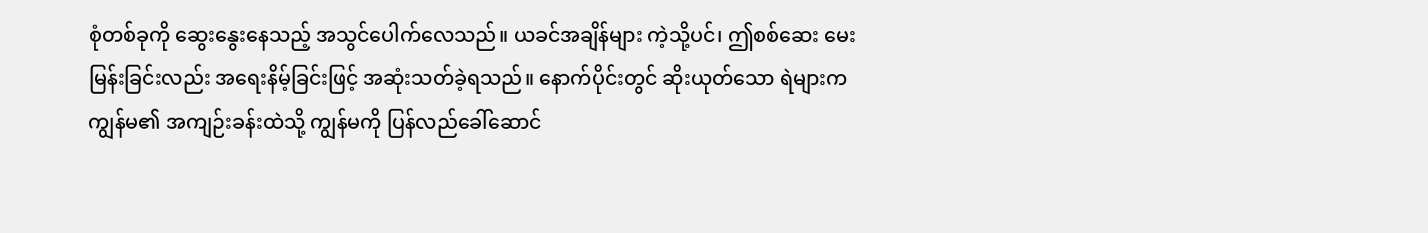စုံတစ်ခုကို ဆွေးနွေးနေသည့် အသွင်ပေါက်လေသည်။ ယခင်အချိန်များ ကဲ့သို့ပင်၊ ဤစစ်ဆေး မေးမြန်းခြင်းလည်း အရေးနိမ့်ခြင်းဖြင့် အဆုံးသတ်ခဲ့ရသည်။ နောက်ပိုင်းတွင် ဆိုးယုတ်သော ရဲများက ကျွန်မ၏ အကျဉ်းခန်းထဲသို့ ကျွန်မကို ပြန်လည်ခေါ်ဆောင်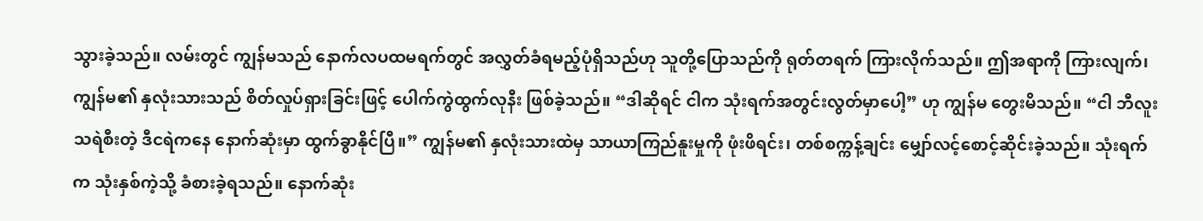သွားခဲ့သည်။ လမ်းတွင် ကျွန်မသည် နောက်လပထမရက်တွင် အလွှတ်ခံရမည့်ပုံရှိသည်ဟု သူတို့ပြောသည်ကို ရုတ်တရက် ကြားလိုက်သည်။ ဤအရာကို ကြားလျက်၊ ကျွန်မ၏ နှလုံးသားသည် စိတ်လှုပ်ရှားခြင်းဖြင့် ပေါက်ကွဲထွက်လုနီး ဖြစ်ခဲ့သည်။ “ဒါဆိုရင် ငါက သုံးရက်အတွင်းလွတ်မှာပေါ့” ဟု ကျွန်မ တွေးမိသည်။ “ငါ ဘီလူးသရဲစီးတဲ့ ဒီငရဲကနေ နောက်ဆုံးမှာ ထွက်ခွာနိုင်ပြီ။” ကျွန်မ၏ နှလုံးသားထဲမှ သာယာကြည်နူးမှုကို ဖုံးဖိရင်း၊ တစ်စက္ကန့်ချင်း မျှော်လင့်စောင့်ဆိုင်းခဲ့သည်။ သုံးရက်က သုံးနှစ်ကဲ့သို့ ခံစားခဲ့ရသည်။ နောက်ဆုံး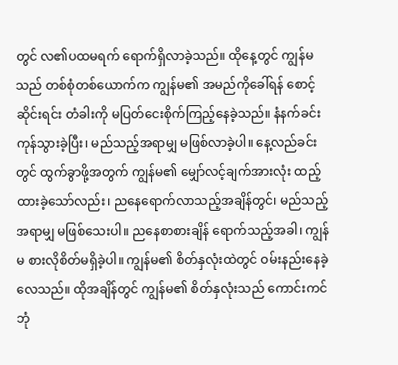တွင် လ၏ပထမရက် ရောက်ရှိလာခဲ့သည်။ ထိုနေ့တွင် ကျွန်မသည် တစ်စုံတစ်ယောက်က ကျွန်မ၏ အမည်ကိုခေါ်ရန် စောင့်ဆိုင်းရင်း တံခါးကို မပြတ်ငေးစိုက်ကြည့်နေခဲ့သည်။ နံနက်ခင်းကုန်သွားခဲ့ပြီး၊ မည်သည့်အရာမျှ မဖြစ်လာခဲ့ပါ။ နေ့လည်ခင်းတွင် ထွက်ခွာဖို့အတွက် ကျွန်မ၏ မျှော်လင့်ချက်အားလုံး ထည့်ထားခဲ့သော်လည်း၊ ညနေရောက်လာသည့်အချိန်တွင်၊ မည်သည့်အရာမျှ မဖြစ်သေးပါ။ ညနေစာစားချိန် ရောက်သည့်အခါ၊ ကျွန်မ စားလိုစိတ်မရှိခဲ့ပါ။ ကျွန်မ၏ စိတ်နှလုံးထဲတွင် ဝမ်းနည်းနေခဲ့လေသည်။ ထိုအချိန်တွင် ကျွန်မ၏ စိတ်နှလုံးသည် ကောင်းကင်ဘုံ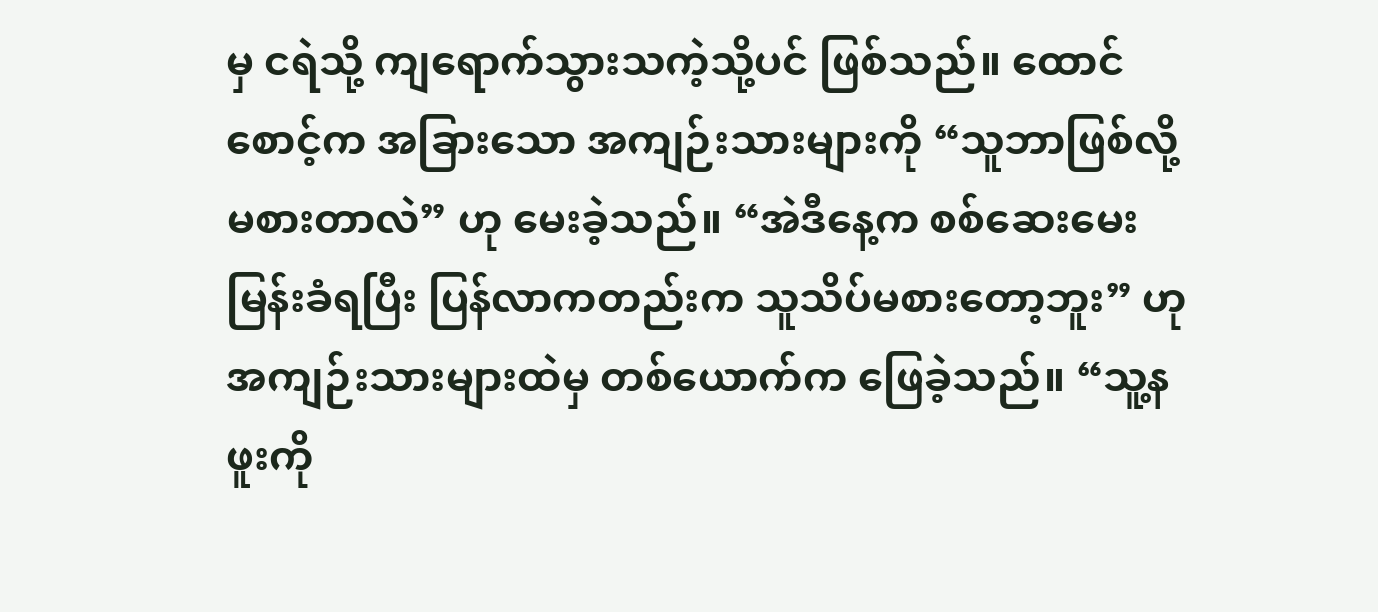မှ ငရဲသို့ ကျရောက်သွားသကဲ့သို့ပင် ဖြစ်သည်။ ထောင်စောင့်က အခြားသော အကျဉ်းသားများကို “သူဘာဖြစ်လို့ မစားတာလဲ” ဟု မေးခဲ့သည်။ “အဲဒီနေ့က စစ်ဆေးမေးမြန်းခံရပြီး ပြန်လာကတည်းက သူသိပ်မစားတော့ဘူး” ဟု အကျဉ်းသားများထဲမှ တစ်ယောက်က ဖြေခဲ့သည်။ “သူ့နဖူးကို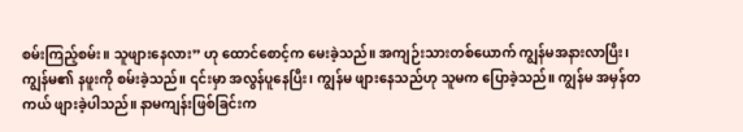စမ်းကြည့်စမ်း။ သူဖျားနေလား” ဟု ထောင်စောင့်က မေးခဲ့သည်။ အကျဉ်းသားတစ်ယောက် ကျွန်မအနားလာပြီး၊ ကျွန်မ၏ နဖူးကို စမ်းခဲ့သည်။ ၎င်းမှာ အလွန်ပူနေပြီး၊ ကျွန်မ ဖျားနေသည်ဟု သူမက ပြောခဲ့သည်။ ကျွန်မ အမှန်တကယ် ဖျားခဲ့ပါသည်။ နာမကျန်းဖြစ်ခြင်းက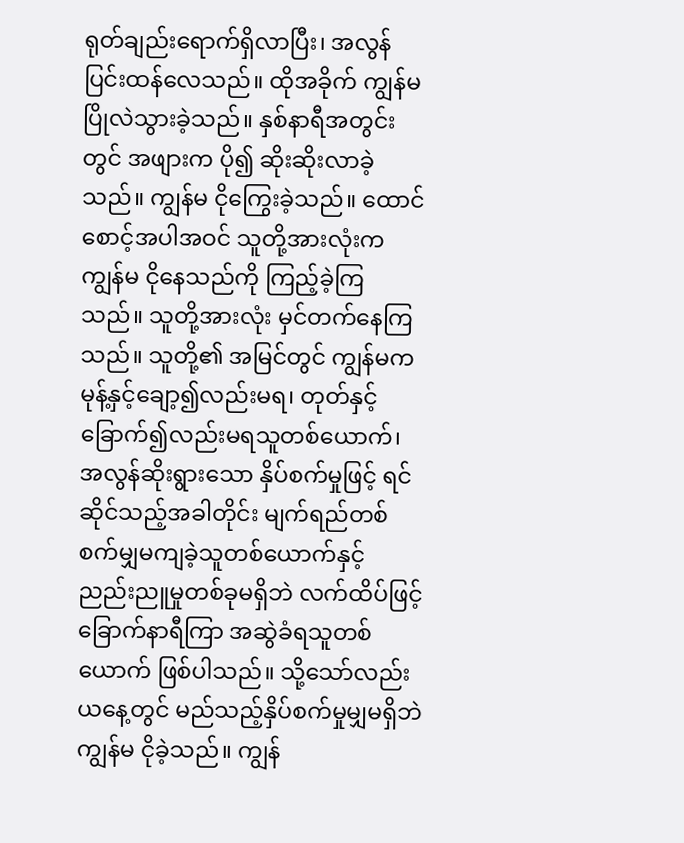ရုတ်ချည်းရောက်ရှိလာပြီး၊ အလွန်ပြင်းထန်လေသည်။ ထိုအခိုက် ကျွန်မ ပြိုလဲသွားခဲ့သည်။ နှစ်နာရီအတွင်းတွင် အဖျားက ပို၍ ဆိုးဆိုးလာခဲ့သည်။ ကျွန်မ ငိုကြွေးခဲ့သည်။ ထောင်စောင့်အပါအဝင် သူတို့အားလုံးက ကျွန်မ ငိုနေသည်ကို ကြည့်ခဲ့ကြသည်။ သူတို့အားလုံး မှင်တက်နေကြသည်။ သူတို့၏ အမြင်တွင် ကျွန်မက မုန့်နှင့်ချော့၍လည်းမရ၊ တုတ်နှင့်ခြောက်၍လည်းမရသူတစ်ယောက်၊ အလွန်ဆိုးရွားသော နှိပ်စက်မှုဖြင့် ရင်ဆိုင်သည့်အခါတိုင်း မျက်ရည်တစ်စက်မျှမကျခဲ့သူတစ်ယောက်နှင့် ညည်းညူမှုတစ်ခုမရှိဘဲ လက်ထိပ်ဖြင့် ခြောက်နာရီကြာ အဆွဲခံရသူတစ်ယောက် ဖြစ်ပါသည်။ သို့သော်လည်း ယနေ့တွင် မည်သည့်နှိပ်စက်မှုမျှမရှိဘဲ ကျွန်မ ငိုခဲ့သည်။ ကျွန်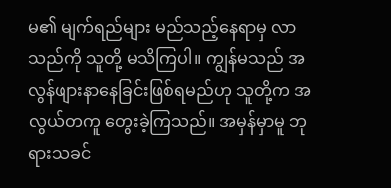မ၏ မျက်ရည်များ မည်သည့်နေရာမှ လာသည်ကို သူတို့ မသိကြပါ။ ကျွန်မသည် အလွန်ဖျားနာနေခြင်းဖြစ်ရမည်ဟု သူတို့က အလွယ်တကူ တွေးခဲ့ကြသည်။ အမှန်မှာမူ ဘုရားသခင်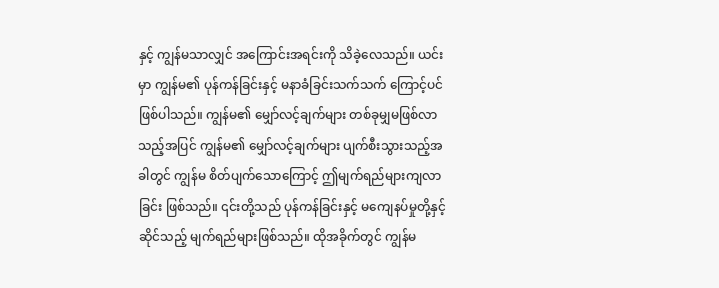နှင့် ကျွန်မသာလျှင် အကြောင်းအရင်းကို သိခဲ့လေသည်။ ယင်းမှာ ကျွန်မ၏ ပုန်ကန်ခြင်းနှင့် မနာခံခြင်းသက်သက် ကြောင့်ပင် ဖြစ်ပါသည်။ ကျွန်မ၏ မျှော်လင့်ချက်များ တစ်ခုမျှမဖြစ်လာသည့်အပြင် ကျွန်မ၏ မျှော်လင့်ချက်များ ပျက်စီးသွားသည့်အခါတွင် ကျွန်မ စိတ်ပျက်သောကြောင့် ဤမျက်ရည်များကျလာခြင်း ဖြစ်သည်။ ၎င်းတို့သည် ပုန်ကန်ခြင်းနှင့် မကျေနပ်မှုတို့နှင့်ဆိုင်သည့် မျက်ရည်များဖြစ်သည်။ ထိုအခိုက်တွင် ကျွန်မ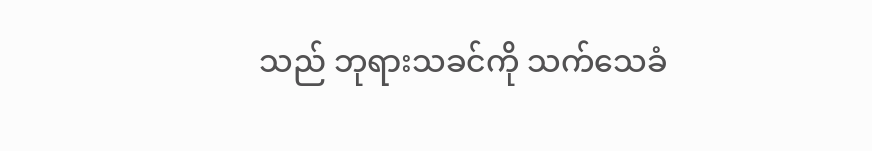သည် ဘုရားသခင်ကို သက်သေခံ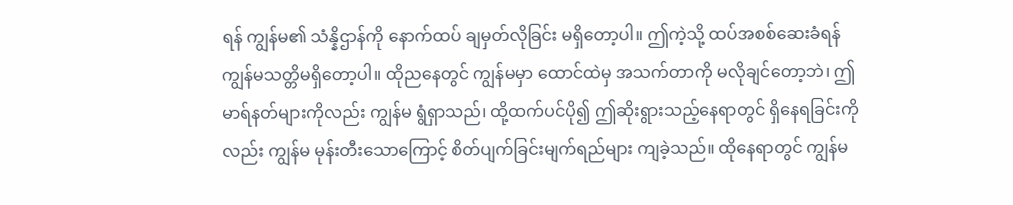ရန် ကျွန်မ၏ သံန္နိဌာန်ကို နောက်ထပ် ချမှတ်လိုခြင်း မရှိတော့ပါ။ ဤကဲ့သို့ ထပ်အစစ်ဆေးခံရန် ကျွန်မသတ္တိမရှိတော့ပါ။ ထိုညနေတွင် ကျွန်မမှာ ထောင်ထဲမှ အသက်တာကို မလိုချင်တော့ဘဲ၊ ဤမာရ်နတ်များကိုလည်း ကျွန်မ ရွံရှာသည်၊ ထို့ထက်ပင်ပို၍ ဤဆိုးရွားသည့်နေရာတွင် ရှိနေရခြင်းကိုလည်း ကျွန်မ မုန်းတီးသောကြောင့် စိတ်ပျက်ခြင်းမျက်ရည်များ ကျခဲ့သည်။ ထိုနေရာတွင် ကျွန်မ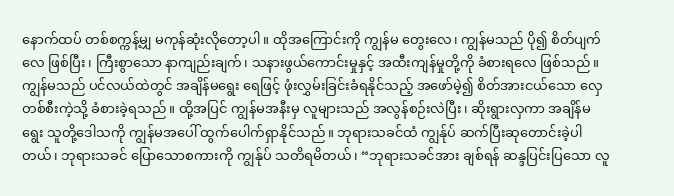နောက်ထပ် တစ်စက္ကန့်မျှ မကုန်ဆုံးလိုတော့ပါ။ ထိုအကြောင်းကို ကျွန်မ တွေးလေ၊ ကျွန်မသည် ပို၍ စိတ်ပျက်လေ ဖြစ်ပြီး၊ ကြီးစွာသော နာကျည်းချက်၊ သနားဖွယ်ကောင်းမှုနှင့် အထီးကျန်မှုတို့ကို ခံစားရလေ ဖြစ်သည်။ ကျွန်မသည် ပင်လယ်ထဲတွင် အချိန်မရွေး ရေဖြင့် ဖုံးလွှမ်းခြင်းခံရနိုင်သည့် အဖော်မဲ့၍ စိတ်အားငယ်သော လှေတစ်စီးကဲ့သို့ ခံစားခဲ့ရသည်။ ထို့အပြင် ကျွန်မအနီးမှ လူများသည် အလွန်စဉ်းလဲပြီး၊ ဆိုးရွားလှကာ အချိန်မရွေး သူတို့ဒေါသကို ကျွန်မအပေါ် ထွက်ပေါက်ရှာနိုင်သည်။ ဘုရားသခင်ထံ ကျွန်ုပ် ဆက်ပြီးဆုတောင်းခဲ့ပါတယ်၊ ဘုရားသခင် ပြောသောစကားကို ကျွန်ုပ် သတိရမိတယ်၊ “ဘုရားသခင်အား ချစ်ရန် ဆန္ဒပြင်းပြသော လူ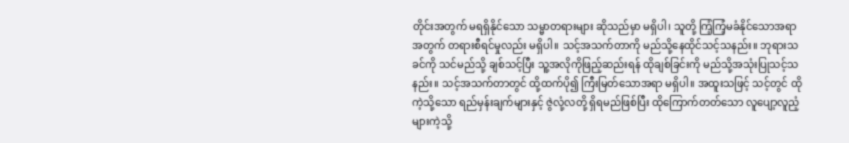တိုင်းအတွက် မရရှိနိုင်သော သမ္မာတရားများ ဆိုသည်မှာ မရှိပါ၊ သူတို့ ကြံ့ကြံ့မခံနိုင်သောအရာအတွက် တရားစီရင်မှုလည်း မရှိပါ။ သင့်အသက်တာကို မည်သို့နေထိုင်သင့်သနည်း။ ဘုရားသခင်ကို သင်မည်သို့ ချစ်သင့်ပြီး သူ့အလိုကိုဖြည့်ဆည်းရန် ထိုချစ်ခြင်းကို မည်သို့အသုံးပြုသင့်သနည်း။ သင့်အသက်တာတွင် ထို့ထက်ပို၍ ကြီးမြတ်သောအရာ မရှိပါ။ အထူးသဖြင့် သင့်တွင် ထိုကဲ့သို့သော ရည်မှန်းချက်များနှင့် ဇွဲလုံ့လတို့ ရှိရမည်ဖြစ်ပြီး ထိုကြောက်တတ်သော လူပျော့လူညံ့များကဲ့သို့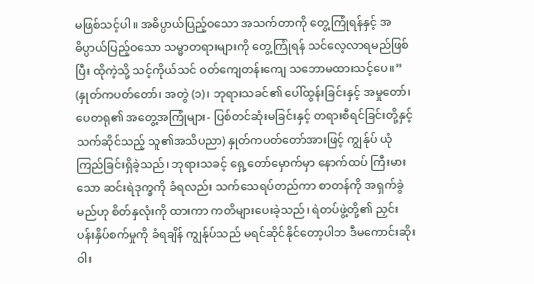မဖြစ်သင့်ပါ။ အဓိပ္ပာယ်ပြည့်ဝသော အသက်တာကို တွေ့ကြုံရန်နှင့် အဓိပ္ပာယ်ပြည့်ဝသော သမ္မာတရားများကို တွေ့ကြုံရန် သင်လေ့လာရမည်ဖြစ်ပြီး ထိုကဲ့သို့ သင့်ကိုယ်သင် ဝတ်ကျေတန်းကျေ သဘောမထားသင့်ပေ။” (နှုတ်ကပတ်တော်၊ အတွဲ (၁)၊ ဘုရားသခင်၏ ပေါ်ထွန်းခြင်းနှင့် အမှုတော်၊ ပေတရု၏ အတွေ့အကြုံများ- ပြစ်တင်ဆုံးမခြင်းနှင့် တရားစီရင်ခြင်းတို့နှင့်သက်ဆိုင်သည့် သူ၏အသိပညာ) နှုတ်ကပတ်တော်အားဖြင့် ကျွန်ုပ် ယုံကြည်ခြင်းရှိခဲ့သည်၊ ဘုရားသခင့် ရှေ့တော်မှောက်မှာ နောက်ထပ် ကြီးမားသော ဆင်းရဲဒုက္ခကို ခံရလည်း သက်သေရပ်တည်ကာ စာတန်ကို အရှက်ခွဲမည်ဟု စိတ်နှလုံးကို ထားကာ ကတိများပေးခဲ့သည်၊ ရဲတပ်ဖွဲ့တို့၏ ညှင်းပန်းနှိပ်စက်မှုကို ခံရချိန် ကျွန်ုပ်သည် မရင်ဆိုင်နိုင်တော့ပါဘ ဒီမကောင်းဆိုးဝါး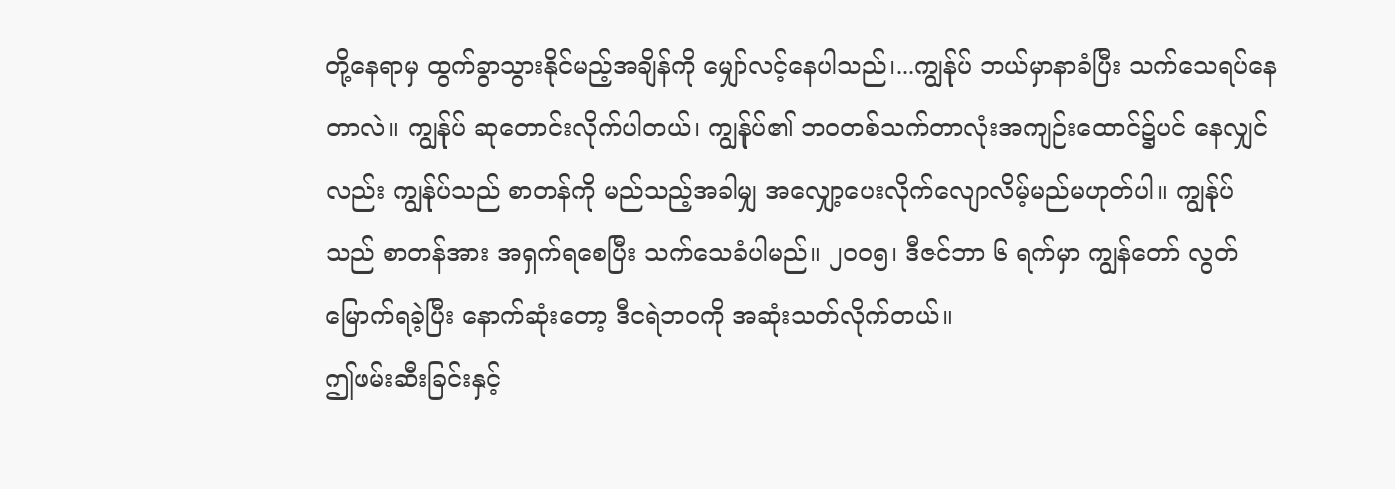တို့နေရာမှ ထွက်ခွာသွားနိုင်မည့်အချိန်ကို မျှော်လင့်နေပါသည်၊...ကျွန်ုပ် ဘယ်မှာနာခံပြီး သက်သေရပ်နေတာလဲ။ ကျွန်ုပ် ဆုတောင်းလိုက်ပါတယ်၊ ကျွန်ုပ်၏ ဘဝတစ်သက်တာလုံးအကျဉ်းထောင်၌ပင် နေလျှင်လည်း ကျွန်ုပ်သည် စာတန်ကို မည်သည့်အခါမျှ အလျှော့ပေးလိုက်လျောလိမ့်မည်မဟုတ်ပါ။ ကျွန်ုပ်သည် စာတန်အား အရှက်ရစေပြီး သက်သေခံပါမည်။ ၂၀၀၅၊ ဒီဇင်ဘာ ၆ ရက်မှာ ကျွန်တော် လွတ်မြောက်ရခဲ့ပြီး နောက်ဆုံးတော့ ဒီငရဲဘဝကို အဆုံးသတ်လိုက်တယ်။
ဤဖမ်းဆီးခြင်းနှင့်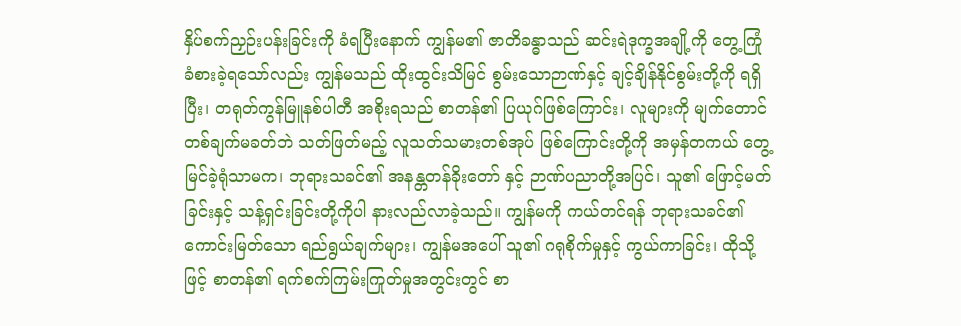နှိပ်စက်ညှဉ်းပန်းခြင်းကို ခံရပြီးနောက် ကျွန်မ၏ ဇာတိခန္ဓာသည် ဆင်းရဲဒုက္ခအချို့ကို တွေ့ကြုံခံစားခဲ့ရသော်လည်း ကျွန်မသည် ထိုးထွင်းသိမြင် စွမ်းသောဉာဏ်နှင့် ချင့်ချိန်နိုင်စွမ်းတို့ကို ရရှိပြီး၊ တရုတ်ကွန်မြူနစ်ပါတီ အစိုးရသည် စာတန်၏ ပြယုဂ်ဖြစ်ကြောင်း၊ လူများကို မျက်တောင်တစ်ချက်မခတ်ဘဲ သတ်ဖြတ်မည့် လူသတ်သမားတစ်အုပ် ဖြစ်ကြောင်းတို့ကို အမှန်တကယ် တွေ့မြင်ခဲ့ရုံသာမက၊ ဘုရားသခင်၏ အနန္တတန်ခိုးတော် နှင့် ဉာဏ်ပညာတို့အပြင်၊ သူ၏ ဖြောင့်မတ်ခြင်းနှင့် သန့်ရှင်းခြင်းတို့ကိုပါ နားလည်လာခဲ့သည်။ ကျွန်မကို ကယ်တင်ရန် ဘုရားသခင်၏ ကောင်းမြတ်သော ရည်ရွယ်ချက်များ၊ ကျွန်မအပေါ် သူ၏ ဂရုစိုက်မှုနှင့် ကွယ်ကာခြင်း၊ ထိုသို့ဖြင့် စာတန်၏ ရက်စက်ကြမ်းကြုတ်မှုအတွင်းတွင် စာ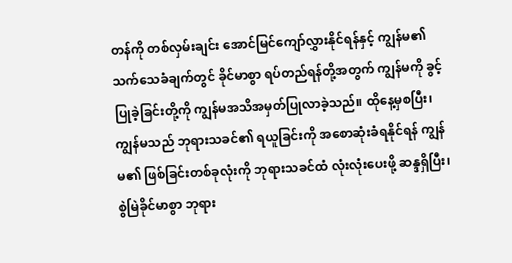တန်ကို တစ်လှမ်းချင်း အောင်မြင်ကျော်လွှားနိုင်ရန်နှင့် ကျွန်မ၏ သက်သေခံချက်တွင် ခိုင်မာစွာ ရပ်တည်ရန်တို့အတွက် ကျွန်မကို ခွင့်ပြုခဲ့ခြင်းတို့ကို ကျွန်မအသိအမှတ်ပြုလာခဲ့သည်။ ထိုနေ့မှစပြီး၊ ကျွန်မသည် ဘုရားသခင်၏ ရယူခြင်းကို အစောဆုံးခံရနိုင်ရန် ကျွန်မ၏ ဖြစ်ခြင်းတစ်ခုလုံးကို ဘုရားသခင်ထံ လုံးလုံးပေးဖို့ ဆန္ဒရှိပြီး၊ စွဲမြဲခိုင်မာစွာ ဘုရား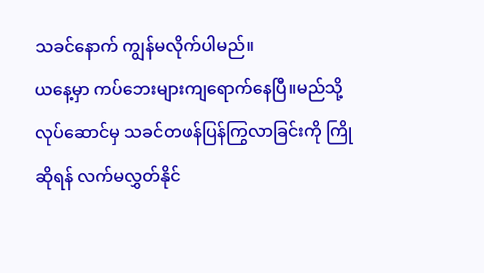သခင်နောက် ကျွန်မလိုက်ပါမည်။
ယနေ့မှာ ကပ်ဘေးများကျရောက်နေပြီ။မည်သို့လုပ်ဆောင်မှ သခင်တဖန်ပြန်ကြွလာခြင်းကို ကြိုဆိုရန် လက်မလွှတ်နိုင်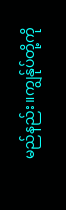မည်နည်း။ကျွန်ုပ်တို့ကို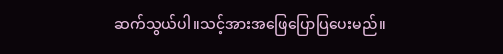ဆက်သွယ်ပါ။သင့်အားအဖြေပြောပြပေးမည်။